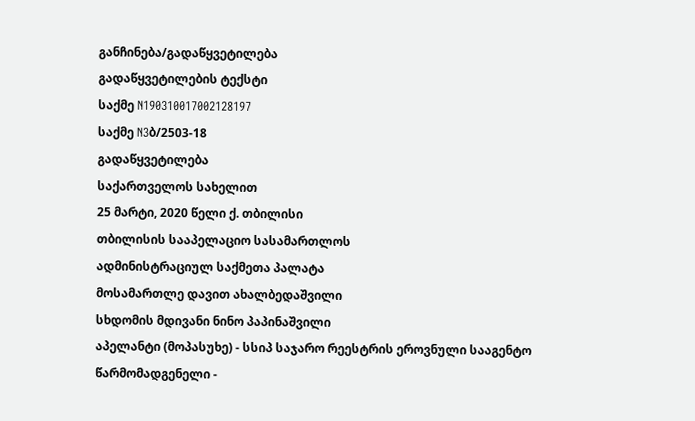განჩინება/გადაწყვეტილება
გადაწყვეტილების ტექსტი
საქმე N190310017002128197
საქმე N3ბ/2503-18
გადაწყვეტილება
საქართველოს სახელით
25 მარტი, 2020 წელი ქ. თბილისი
თბილისის სააპელაციო სასამართლოს
ადმინისტრაციულ საქმეთა პალატა
მოსამართლე დავით ახალბედაშვილი
სხდომის მდივანი ნინო პაპინაშვილი
აპელანტი (მოპასუხე) - სსიპ საჯარო რეესტრის ეროვნული სააგენტო
წარმომადგენელი -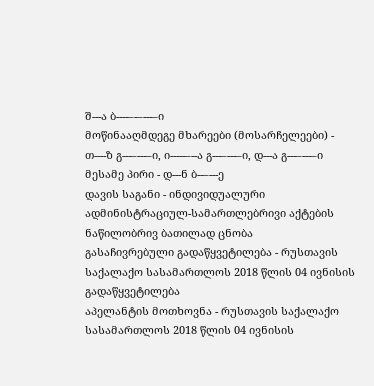შ---ა ბ----–-–---–ი
მოწინააღმდეგე მხარეები (მოსარჩელეები) - თ----ზ გ---–---–ი, ი-----–--ა გ---–---–ი, დ---ა გ---–---–ი
მესამე პირი - დ---ნ ბ--–---ე
დავის საგანი - ინდივიდუალური ადმინისტრაციულ-სამართლებრივი აქტების ნაწილობრივ ბათილად ცნობა
გასაჩივრებული გადაწყვეტილება - რუსთავის საქალაქო სასამართლოს 2018 წლის 04 ივნისის გადაწყვეტილება
აპელანტის მოთხოვნა - რუსთავის საქალაქო სასამართლოს 2018 წლის 04 ივნისის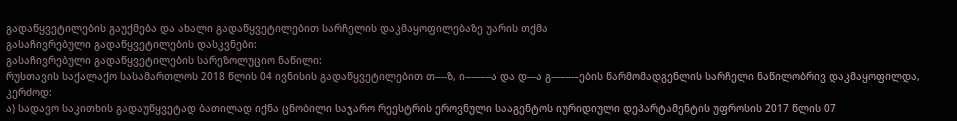გადაწყვეტილების გაუქმება და ახალი გადაწყვეტილებით სარჩელის დაკმაყოფილებაზე უარის თქმა
გასაჩივრებული გადაწყვეტილების დასკვნები:
გასაჩივრებული გადაწყვეტილების სარეზოლუციო ნაწილი:
რუსთავის საქალაქო სასამართლოს 2018 წლის 04 ივნისის გადაწყვეტილებით თ----ზ, ი-----–--ა და დ---ა გ---–---–ების წარმომადგენლის სარჩელი ნაწილობრივ დაკმაყოფილდა, კერძოდ:
ა) სადავო საკითხის გადაუწყვეტად ბათილად იქნა ცნობილი საჯარო რეესტრის ეროვნული სააგენტოს იურიდიული დეპარტამენტის უფროსის 2017 წლის 07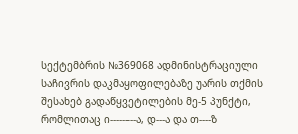სექტემბრის №369068 ადმინისტრაციული საჩივრის დაკმაყოფილებაზე უარის თქმის შესახებ გადაწყვეტილების მე-5 პუნქტი, რომლითაც ი-----–--ა, დ---ა და თ----ზ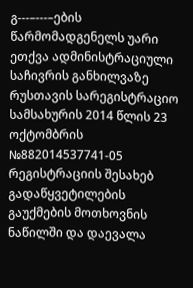გ---–---–ების წარმომადგენელს უარი ეთქვა ადმინისტრაციული საჩივრის განხილვაზე რუსთავის სარეგისტრაციო სამსახურის 2014 წლის 23 ოქტომბრის №882014537741-05 რეგისტრაციის შესახებ გადაწყვეტილების გაუქმების მოთხოვნის ნაწილში და დაევალა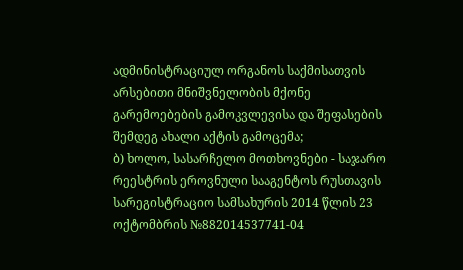ადმინისტრაციულ ორგანოს საქმისათვის არსებითი მნიშვნელობის მქონე გარემოებების გამოკვლევისა და შეფასების შემდეგ ახალი აქტის გამოცემა;
ბ) ხოლო, სასარჩელო მოთხოვნები - საჯარო რეესტრის ეროვნული სააგენტოს რუსთავის სარეგისტრაციო სამსახურის 2014 წლის 23 ოქტომბრის №882014537741-04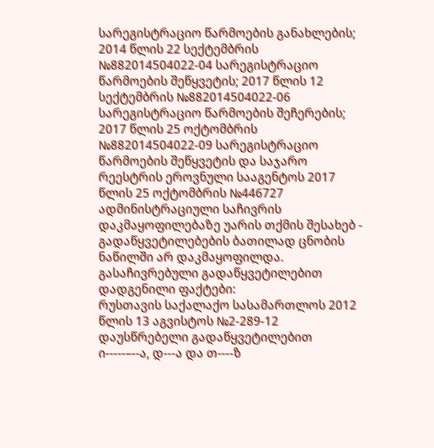სარეგისტრაციო წარმოების განახლების; 2014 წლის 22 სექტემბრის №882014504022-04 სარეგისტრაციო წარმოების შეწყვეტის; 2017 წლის 12 სექტემბრის №882014504022-06 სარეგისტრაციო წარმოების შეჩერების; 2017 წლის 25 ოქტომბრის №882014504022-09 სარეგისტრაციო წარმოების შეწყვეტის და საჯარო რეესტრის ეროვნული სააგენტოს 2017 წლის 25 ოქტომბრის №446727 ადმინისტრაციული საჩივრის დაკმაყოფილებაზე უარის თქმის შესახებ - გადაწყვეტილებების ბათილად ცნობის ნაწილში არ დაკმაყოფილდა.
გასაჩივრებული გადაწყვეტილებით დადგენილი ფაქტები:
რუსთავის საქალაქო სასამართლოს 2012 წლის 13 აგვისტოს №2-289-12 დაუსწრებელი გადაწყვეტილებით ი-----–--ა, დ---ა და თ----ზ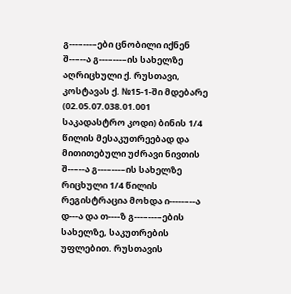გ---–---–ები ცნობილი იქნენ შ--–--ა გ---–---–ის სახელზე აღრიცხული ქ. რუსთავი, კოსტავას ქ. №15-1-ში მდებარე (02.05.07.038.01.001 საკადასტრო კოდი) ბინის 1/4 წილის მესაკუთრეებად და მითითებული უძრავი ნივთის შ--–--ა გ---–---–ის სახელზე რიცხული 1/4 წილის რეგისტრაცია მოხდა ი-----–--ა დ---ა და თ----ზ გ---–---–ების სახელზე, საკუთრების უფლებით. რუსთავის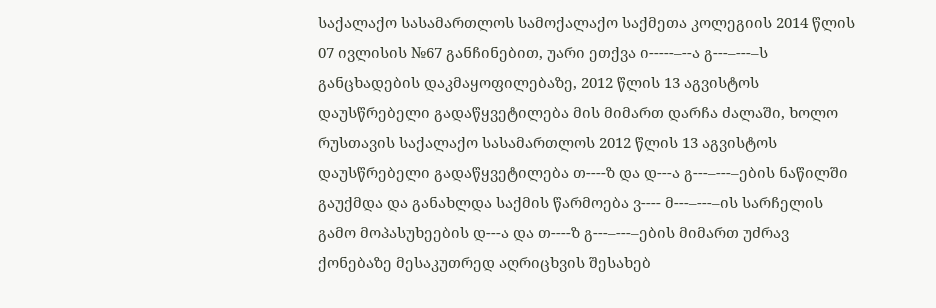საქალაქო სასამართლოს სამოქალაქო საქმეთა კოლეგიის 2014 წლის 07 ივლისის №67 განჩინებით, უარი ეთქვა ი-----–--ა გ---–---–ს განცხადების დაკმაყოფილებაზე, 2012 წლის 13 აგვისტოს დაუსწრებელი გადაწყვეტილება მის მიმართ დარჩა ძალაში, ხოლო რუსთავის საქალაქო სასამართლოს 2012 წლის 13 აგვისტოს დაუსწრებელი გადაწყვეტილება თ----ზ და დ---ა გ---–---–ების ნაწილში გაუქმდა და განახლდა საქმის წარმოება ვ---- მ---–---–ის სარჩელის გამო მოპასუხეების დ---ა და თ----ზ გ---–---–ების მიმართ უძრავ ქონებაზე მესაკუთრედ აღრიცხვის შესახებ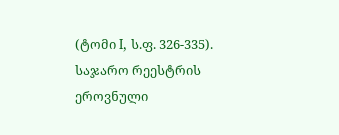(ტომი I, ს.ფ. 326-335).
საჯარო რეესტრის ეროვნული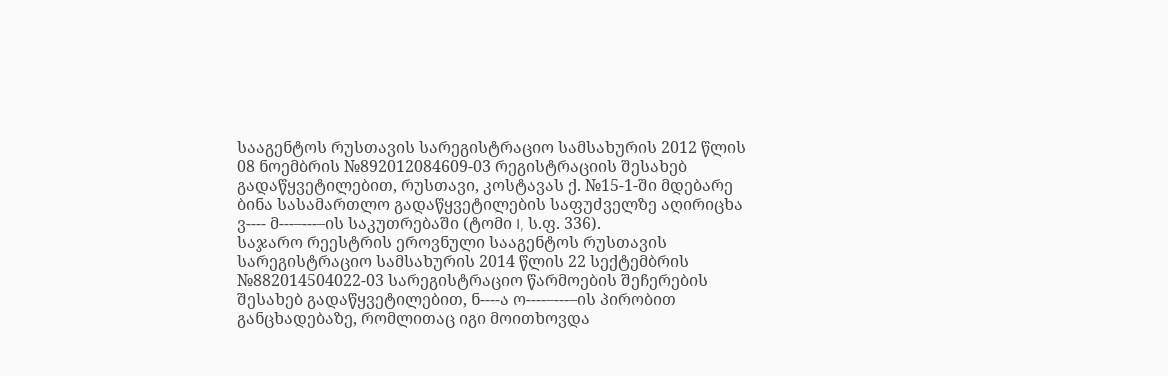სააგენტოს რუსთავის სარეგისტრაციო სამსახურის 2012 წლის 08 ნოემბრის №892012084609-03 რეგისტრაციის შესახებ გადაწყვეტილებით, რუსთავი, კოსტავას ქ. №15-1-ში მდებარე ბინა სასამართლო გადაწყვეტილების საფუძველზე აღირიცხა ვ---- მ---–---–ის საკუთრებაში (ტომი I, ს.ფ. 336).
საჯარო რეესტრის ეროვნული სააგენტოს რუსთავის სარეგისტრაციო სამსახურის 2014 წლის 22 სექტემბრის №882014504022-03 სარეგისტრაციო წარმოების შეჩერების შესახებ გადაწყვეტილებით, ნ----ა ო----–---–ის პირობით განცხადებაზე, რომლითაც იგი მოითხოვდა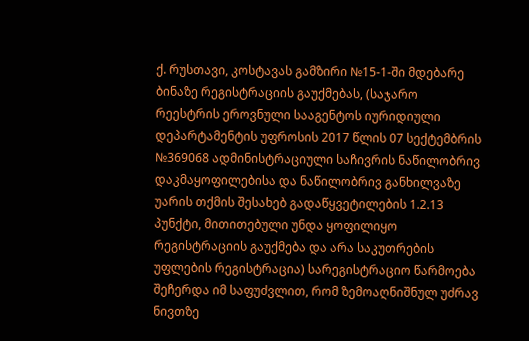ქ. რუსთავი, კოსტავას გამზირი №15-1-ში მდებარე ბინაზე რეგისტრაციის გაუქმებას, (საჯარო რეესტრის ეროვნული სააგენტოს იურიდიული დეპარტამენტის უფროსის 2017 წლის 07 სექტემბრის №369068 ადმინისტრაციული საჩივრის ნაწილობრივ დაკმაყოფილებისა და ნაწილობრივ განხილვაზე უარის თქმის შესახებ გადაწყვეტილების 1.2.13 პუნქტი, მითითებული უნდა ყოფილიყო რეგისტრაციის გაუქმება და არა საკუთრების უფლების რეგისტრაცია) სარეგისტრაციო წარმოება შეჩერდა იმ საფუძვლით, რომ ზემოაღნიშნულ უძრავ ნივთზე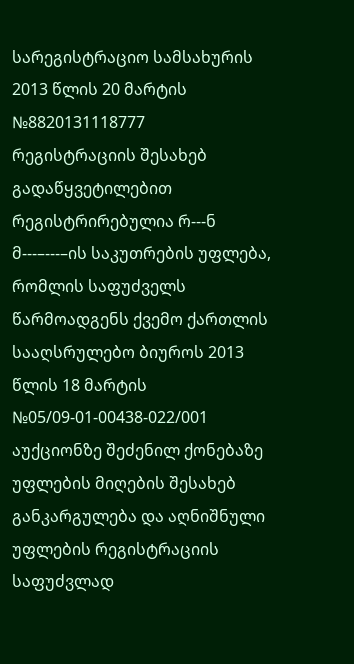სარეგისტრაციო სამსახურის 2013 წლის 20 მარტის №8820131118777 რეგისტრაციის შესახებ გადაწყვეტილებით რეგისტრირებულია რ---ნ მ---–---–ის საკუთრების უფლება, რომლის საფუძველს წარმოადგენს ქვემო ქართლის სააღსრულებო ბიუროს 2013 წლის 18 მარტის №05/09-01-00438-022/001 აუქციონზე შეძენილ ქონებაზე უფლების მიღების შესახებ განკარგულება და აღნიშნული უფლების რეგისტრაციის საფუძვლად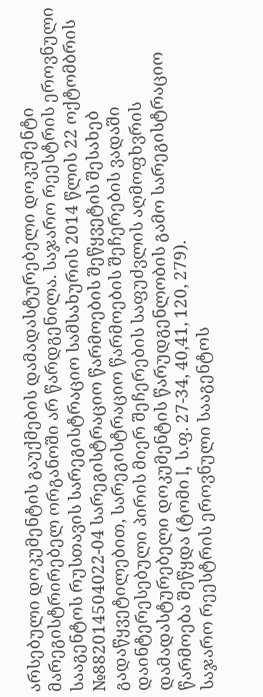არსებული დოკუმენტის გაუქმების დამადასტურებელი დოკუმენტი მარეგისტრირებელ ორგანოში არ წარდგენილა. საჯარო რეესტრის ეროვნული სააგენტოს რუსთავის სარეგისტრაციო სამსახურის 2014 წლის 22 ოქტომბრის №882014504022-04 სარეგისტრაციო წარმოების შეწყვეტის შესახებ გადაწყვეტილებით, სარეგისტრაციო წარმოების შეჩერების ვადაში დაინტერესებული პირის მიერ შეჩერების საფუძვლის აღმოფხვრის დამადასტურებელი დოკუმენტის წარუდგენლობის გამო სარეგისტრაციო წარმოება შეწყდა (ტომი I, ს.ფ. 27-34, 40,41, 120, 279).
საჯარო რეესტრის ეროვნული სააგენტოს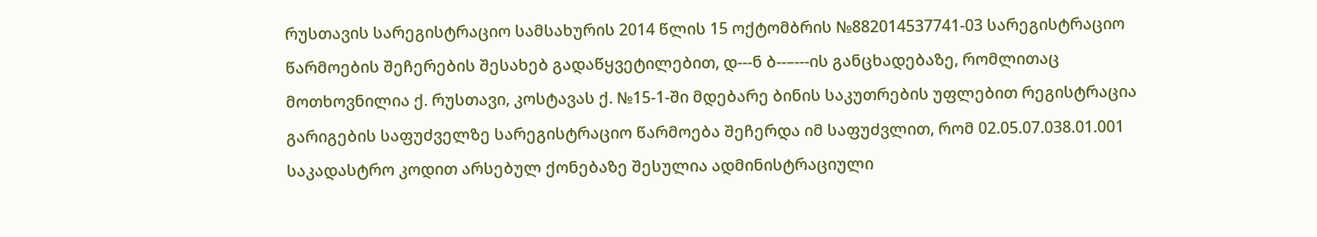რუსთავის სარეგისტრაციო სამსახურის 2014 წლის 15 ოქტომბრის №882014537741-03 სარეგისტრაციო წარმოების შეჩერების შესახებ გადაწყვეტილებით, დ---ნ ბ--–---ის განცხადებაზე, რომლითაც მოთხოვნილია ქ. რუსთავი, კოსტავას ქ. №15-1-ში მდებარე ბინის საკუთრების უფლებით რეგისტრაცია გარიგების საფუძველზე სარეგისტრაციო წარმოება შეჩერდა იმ საფუძვლით, რომ 02.05.07.038.01.001 საკადასტრო კოდით არსებულ ქონებაზე შესულია ადმინისტრაციული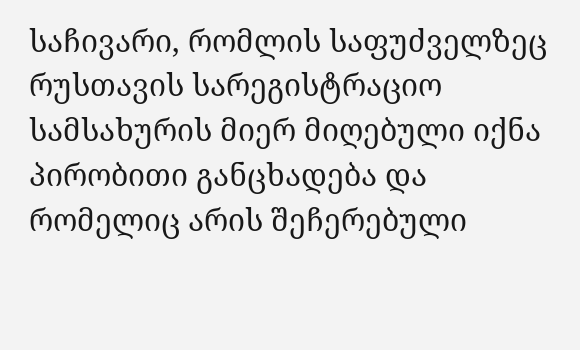საჩივარი, რომლის საფუძველზეც რუსთავის სარეგისტრაციო სამსახურის მიერ მიღებული იქნა პირობითი განცხადება და რომელიც არის შეჩერებული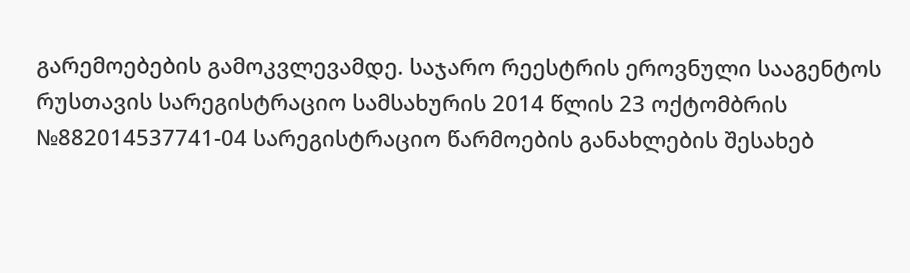გარემოებების გამოკვლევამდე. საჯარო რეესტრის ეროვნული სააგენტოს რუსთავის სარეგისტრაციო სამსახურის 2014 წლის 23 ოქტომბრის №882014537741-04 სარეგისტრაციო წარმოების განახლების შესახებ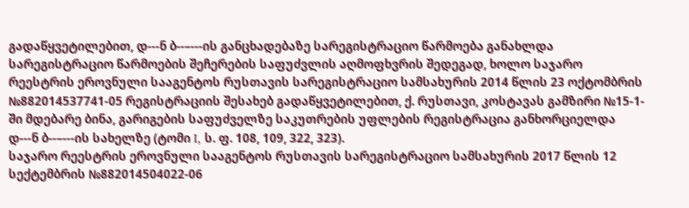გადაწყვეტილებით, დ---ნ ბ--–---ის განცხადებაზე სარეგისტრაციო წარმოება განახლდა სარეგისტრაციო წარმოების შეჩერების საფუძვლის აღმოფხვრის შედეგად, ხოლო საჯარო რეესტრის ეროვნული სააგენტოს რუსთავის სარეგისტრაციო სამსახურის 2014 წლის 23 ოქტომბრის №882014537741-05 რეგისტრაციის შესახებ გადაწყვეტილებით, ქ. რუსთავი, კოსტავას გამზირი №15-1-ში მდებარე ბინა, გარიგების საფუძველზე საკუთრების უფლების რეგისტრაცია განხორციელდა დ---ნ ბ--–---ის სახელზე (ტომი I, ს. ფ. 108, 109, 322, 323).
საჯარო რეესტრის ეროვნული სააგენტოს რუსთავის სარეგისტრაციო სამსახურის 2017 წლის 12 სექტემბრის №882014504022-06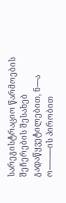სარეგისტრაციო წარმოების შეჩერების შესახებ გადაწყვეტილებით, ნ----ა ო----–---–ის პირობით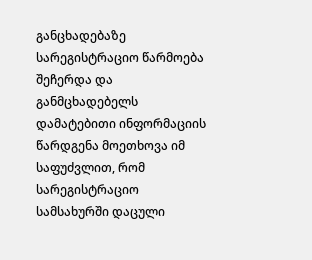განცხადებაზე სარეგისტრაციო წარმოება შეჩერდა და განმცხადებელს დამატებითი ინფორმაციის წარდგენა მოეთხოვა იმ საფუძვლით, რომ სარეგისტრაციო სამსახურში დაცული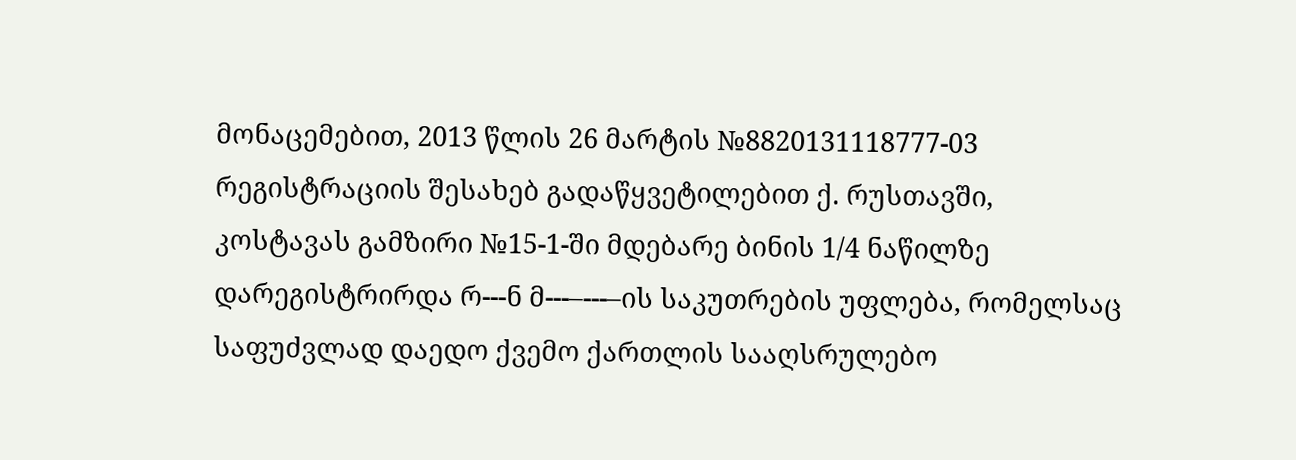მონაცემებით, 2013 წლის 26 მარტის №8820131118777-03 რეგისტრაციის შესახებ გადაწყვეტილებით ქ. რუსთავში, კოსტავას გამზირი №15-1-ში მდებარე ბინის 1/4 ნაწილზე დარეგისტრირდა რ---ნ მ---–---–ის საკუთრების უფლება, რომელსაც საფუძვლად დაედო ქვემო ქართლის სააღსრულებო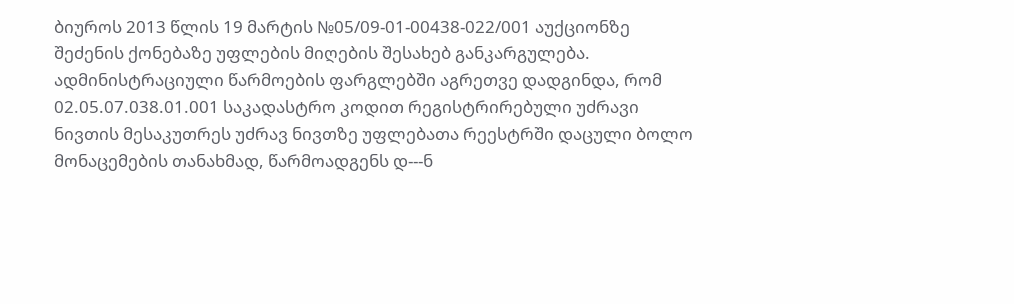ბიუროს 2013 წლის 19 მარტის №05/09-01-00438-022/001 აუქციონზე შეძენის ქონებაზე უფლების მიღების შესახებ განკარგულება. ადმინისტრაციული წარმოების ფარგლებში აგრეთვე დადგინდა, რომ 02.05.07.038.01.001 საკადასტრო კოდით რეგისტრირებული უძრავი ნივთის მესაკუთრეს უძრავ ნივთზე უფლებათა რეესტრში დაცული ბოლო მონაცემების თანახმად, წარმოადგენს დ---ნ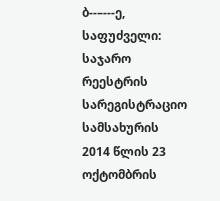ბ--–---ე, საფუძველი: საჯარო რეესტრის სარეგისტრაციო სამსახურის 2014 წლის 23 ოქტომბრის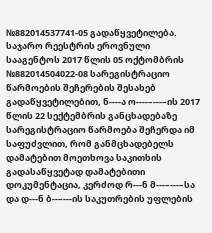№882014537741-05 გადაწყვეტილება. საჯარო რეესტრის ეროვნული სააგენტოს 2017 წლის 05 ოქტომბრის №882014504022-08 სარეგისტრაციო წარმოების შეჩერების შესახებ გადაწყვეტილებით, ნ----ა ო----–---–ის 2017 წლის 22 სექტემბრის განცხადებაზე სარეგისტრაციო წარმოება შეჩერდა იმ საფუძვლით, რომ განმცხადებელს დამატებით მოეთხოვა საკითხის გადასაწყვეტად დამატებითი დოკუმენტაცია, კერძოდ რ---ნ მ---–---–სა და დ---ნ ბ--–---ის საკუთრების უფლების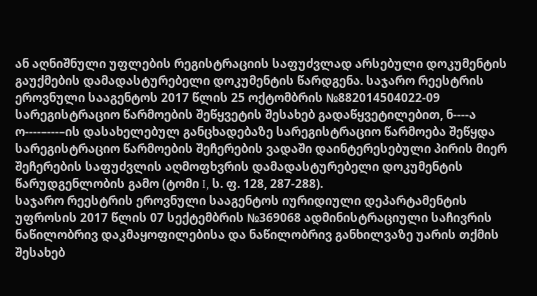ან აღნიშნული უფლების რეგისტრაციის საფუძვლად არსებული დოკუმენტის გაუქმების დამადასტურებელი დოკუმენტის წარდგენა. საჯარო რეესტრის ეროვნული სააგენტოს 2017 წლის 25 ოქტომბრის №882014504022-09 სარეგისტრაციო წარმოების შეწყვეტის შესახებ გადაწყვეტილებით, ნ----ა ო----–---–ის დასახელებულ განცხადებაზე სარეგისტრაციო წარმოება შეწყდა სარეგისტრაციო წარმოების შეჩერების ვადაში დაინტერესებული პირის მიერ შეჩერების საფუძვლის აღმოფხვრის დამადასტურებელი დოკუმენტის წარუდგენლობის გამო (ტომი I, ს. ფ. 128, 287-288).
საჯარო რეესტრის ეროვნული სააგენტოს იურიდიული დეპარტამენტის უფროსის 2017 წლის 07 სექტემბრის №369068 ადმინისტრაციული საჩივრის ნაწილობრივ დაკმაყოფილებისა და ნაწილობრივ განხილვაზე უარის თქმის შესახებ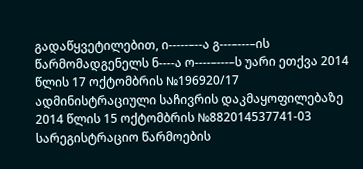გადაწყვეტილებით, ი-----–--ა გ---–---–ის წარმომადგენელს ნ----ა ო----–---–ს უარი ეთქვა 2014 წლის 17 ოქტომბრის №196920/17 ადმინისტრაციული საჩივრის დაკმაყოფილებაზე 2014 წლის 15 ოქტომბრის №882014537741-03 სარეგისტრაციო წარმოების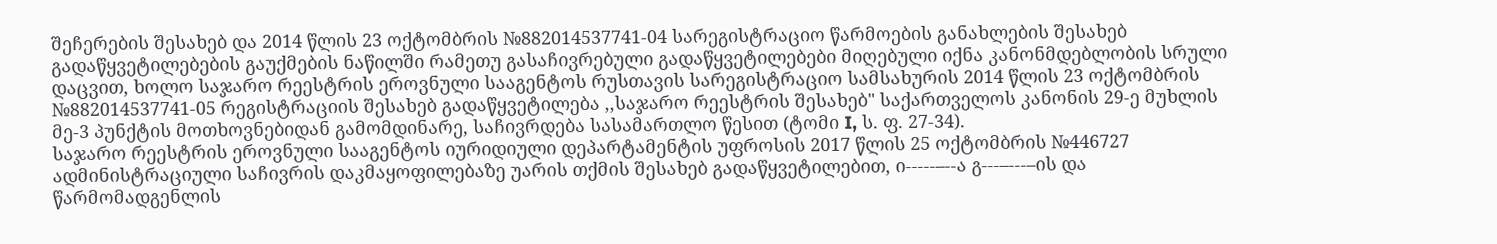შეჩერების შესახებ და 2014 წლის 23 ოქტომბრის №882014537741-04 სარეგისტრაციო წარმოების განახლების შესახებ გადაწყვეტილებების გაუქმების ნაწილში რამეთუ გასაჩივრებული გადაწყვეტილებები მიღებული იქნა კანონმდებლობის სრული დაცვით, ხოლო საჯარო რეესტრის ეროვნული სააგენტოს რუსთავის სარეგისტრაციო სამსახურის 2014 წლის 23 ოქტომბრის №882014537741-05 რეგისტრაციის შესახებ გადაწყვეტილება ,,საჯარო რეესტრის შესახებ" საქართველოს კანონის 29-ე მუხლის მე-3 პუნქტის მოთხოვნებიდან გამომდინარე, საჩივრდება სასამართლო წესით (ტომი I, ს. ფ. 27-34).
საჯარო რეესტრის ეროვნული სააგენტოს იურიდიული დეპარტამენტის უფროსის 2017 წლის 25 ოქტომბრის №446727 ადმინისტრაციული საჩივრის დაკმაყოფილებაზე უარის თქმის შესახებ გადაწყვეტილებით, ი-----–--ა გ---–---–ის და წარმომადგენლის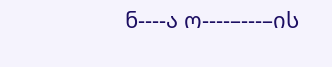ნ----ა ო----–---–ის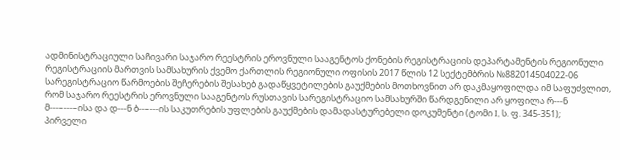ადმინისტრაციული საჩივარი საჯარო რეესტრის ეროვნული სააგენტოს ქონების რეგისტრაციის დეპარტამენტის რეგიონული რეგისტრაციის მართვის სამსახურის ქვემო ქართლის რეგიონული ოფისის 2017 წლის 12 სექტემბრის №882014504022-06 სარეგისტრაციო წარმოების შეჩერების შესახებ გადაწყვეტილების გაუქმების მოთხოვნით არ დაკმაყოფილდა იმ საფუძვლით, რომ საჯარო რეესტრის ეროვნული სააგენტოს რუსთავის სარეგისტრაციო სამსახურში წარდგენილი არ ყოფილა რ---ნ მ---–---–ისა და დ---ნ ბ--–---ის საკუთრების უფლების გაუქმების დამადასტურებელი დოკუმენტი (ტომი I, ს. ფ. 345-351);
პირველი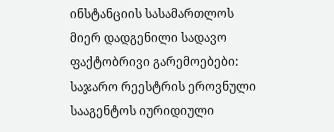ინსტანციის სასამართლოს მიერ დადგენილი სადავო ფაქტობრივი გარემოებები:
საჯარო რეესტრის ეროვნული სააგენტოს იურიდიული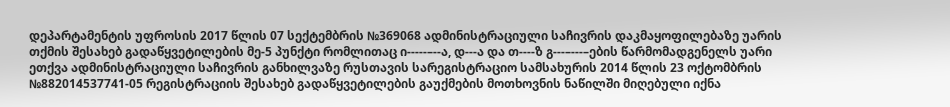დეპარტამენტის უფროსის 2017 წლის 07 სექტემბრის №369068 ადმინისტრაციული საჩივრის დაკმაყოფილებაზე უარის თქმის შესახებ გადაწყვეტილების მე-5 პუნქტი რომლითაც ი-----–--ა, დ---ა და თ----ზ გ---–---–ების წარმომადგენელს უარი ეთქვა ადმინისტრაციული საჩივრის განხილვაზე რუსთავის სარეგისტრაციო სამსახურის 2014 წლის 23 ოქტომბრის №882014537741-05 რეგისტრაციის შესახებ გადაწყვეტილების გაუქმების მოთხოვნის ნაწილში მიღებული იქნა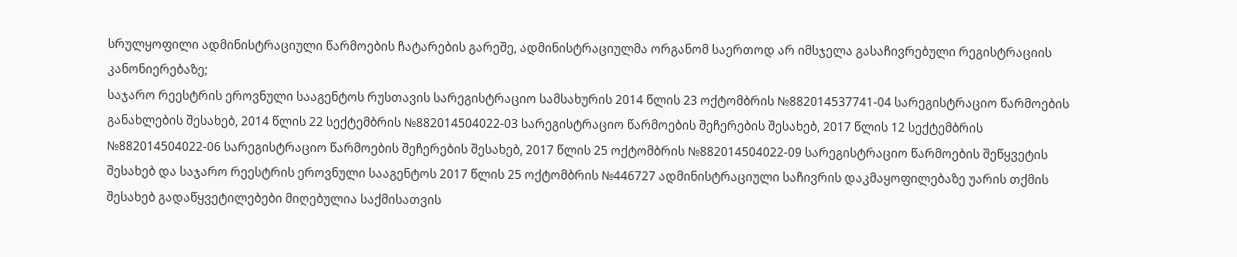სრულყოფილი ადმინისტრაციული წარმოების ჩატარების გარეშე, ადმინისტრაციულმა ორგანომ საერთოდ არ იმსჯელა გასაჩივრებული რეგისტრაციის კანონიერებაზე;
საჯარო რეესტრის ეროვნული სააგენტოს რუსთავის სარეგისტრაციო სამსახურის 2014 წლის 23 ოქტომბრის №882014537741-04 სარეგისტრაციო წარმოების განახლების შესახებ, 2014 წლის 22 სექტემბრის №882014504022-03 სარეგისტრაციო წარმოების შეჩერების შესახებ, 2017 წლის 12 სექტემბრის №882014504022-06 სარეგისტრაციო წარმოების შეჩერების შესახებ, 2017 წლის 25 ოქტომბრის №882014504022-09 სარეგისტრაციო წარმოების შეწყვეტის შესახებ და საჯარო რეესტრის ეროვნული სააგენტოს 2017 წლის 25 ოქტომბრის №446727 ადმინისტრაციული საჩივრის დაკმაყოფილებაზე უარის თქმის შესახებ გადაწყვეტილებები მიღებულია საქმისათვის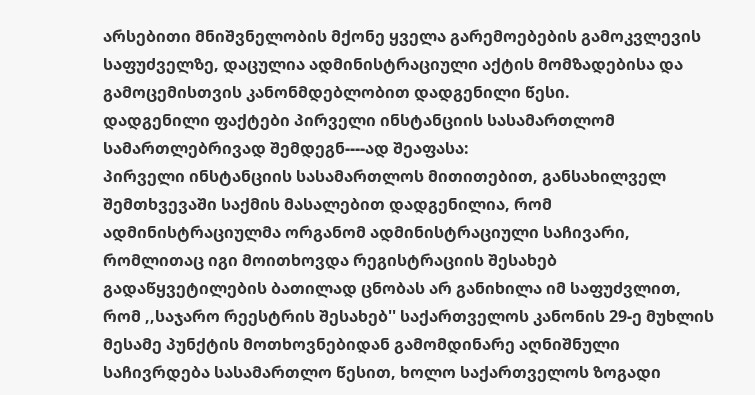არსებითი მნიშვნელობის მქონე ყველა გარემოებების გამოკვლევის საფუძველზე, დაცულია ადმინისტრაციული აქტის მომზადებისა და გამოცემისთვის კანონმდებლობით დადგენილი წესი.
დადგენილი ფაქტები პირველი ინსტანციის სასამართლომ სამართლებრივად შემდეგნ----ად შეაფასა:
პირველი ინსტანციის სასამართლოს მითითებით, განსახილველ შემთხვევაში საქმის მასალებით დადგენილია, რომ ადმინისტრაციულმა ორგანომ ადმინისტრაციული საჩივარი, რომლითაც იგი მოითხოვდა რეგისტრაციის შესახებ გადაწყვეტილების ბათილად ცნობას არ განიხილა იმ საფუძვლით, რომ ,,საჯარო რეესტრის შესახებ'' საქართველოს კანონის 29-ე მუხლის მესამე პუნქტის მოთხოვნებიდან გამომდინარე აღნიშნული საჩივრდება სასამართლო წესით, ხოლო საქართველოს ზოგადი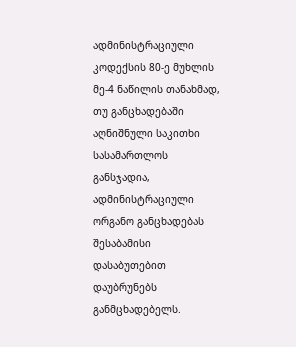ადმინისტრაციული კოდექსის 80-ე მუხლის მე-4 ნაწილის თანახმად, თუ განცხადებაში აღნიშნული საკითხი სასამართლოს განსჯადია, ადმინისტრაციული ორგანო განცხადებას შესაბამისი დასაბუთებით დაუბრუნებს განმცხადებელს.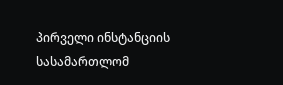პირველი ინსტანციის სასამართლომ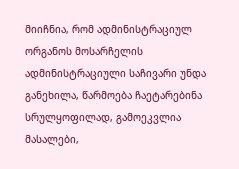მიიჩნია, რომ ადმინისტრაციულ ორგანოს მოსარჩელის ადმინისტრაციული საჩივარი უნდა განეხილა, წარმოება ჩაეტარებინა სრულყოფილად, გამოეკვლია მასალები,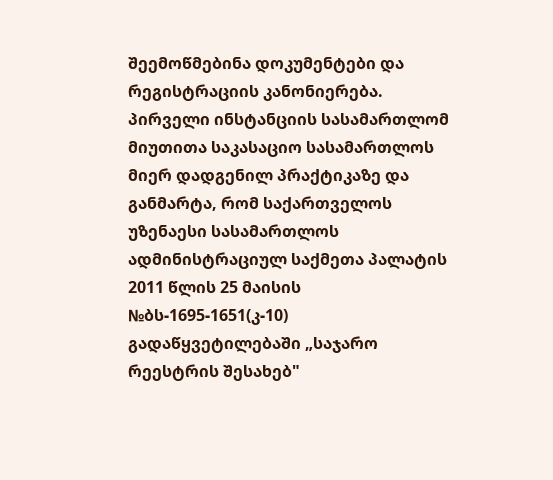შეემოწმებინა დოკუმენტები და რეგისტრაციის კანონიერება.
პირველი ინსტანციის სასამართლომ მიუთითა საკასაციო სასამართლოს მიერ დადგენილ პრაქტიკაზე და განმარტა, რომ საქართველოს უზენაესი სასამართლოს ადმინისტრაციულ საქმეთა პალატის 2011 წლის 25 მაისის №ბს-1695-1651(კ-10) გადაწყვეტილებაში „საჯარო რეესტრის შესახებ"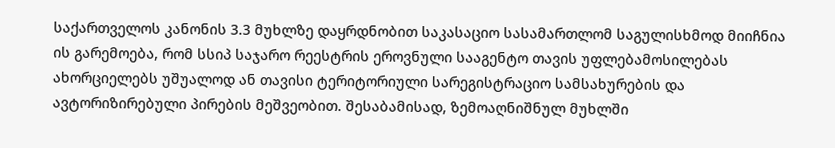საქართველოს კანონის 3.3 მუხლზე დაყრდნობით საკასაციო სასამართლომ საგულისხმოდ მიიჩნია ის გარემოება, რომ სსიპ საჯარო რეესტრის ეროვნული სააგენტო თავის უფლებამოსილებას ახორციელებს უშუალოდ ან თავისი ტერიტორიული სარეგისტრაციო სამსახურების და ავტორიზირებული პირების მეშვეობით. შესაბამისად, ზემოაღნიშნულ მუხლში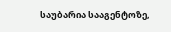საუბარია სააგენტოზე,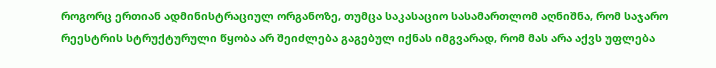როგორც ერთიან ადმინისტრაციულ ორგანოზე, თუმცა საკასაციო სასამართლომ აღნიშნა, რომ საჯარო რეესტრის სტრუქტურული წყობა არ შეიძლება გაგებულ იქნას იმგვარად, რომ მას არა აქვს უფლება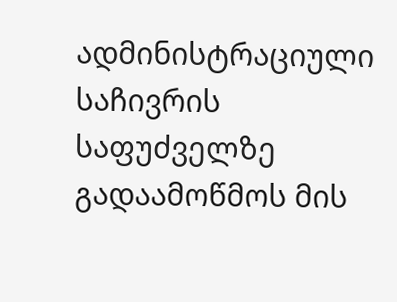ადმინისტრაციული საჩივრის საფუძველზე გადაამოწმოს მის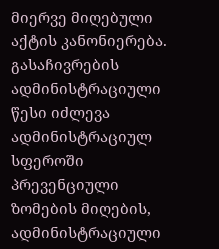მიერვე მიღებული აქტის კანონიერება. გასაჩივრების ადმინისტრაციული წესი იძლევა ადმინისტრაციულ სფეროში პრევენციული ზომების მიღების, ადმინისტრაციული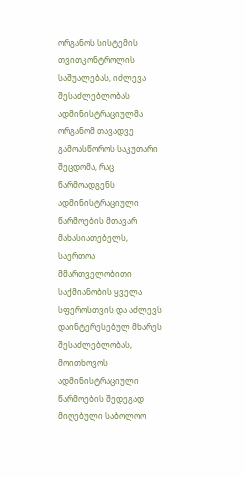ორგანოს სისტემის თვითკონტროლის საშუალებას, იძლევა შესაძლებლობას ადმინისტრაციულმა ორგანომ თავადვე გამოასწოროს საკუთარი შეცდომა, რაც წარმოადგენს ადმინისტრაციული წარმოების მთავარ მახასიათებელს, საერთოა მმართველობითი საქმიანობის ყველა სფეროსთვის და აძლევს დაინტერესებულ მხარეს შესაძლებლობას, მოითხოვოს ადმინისტრაციული წარმოების შედეგად მიღებული საბოლოო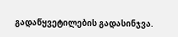გადაწყვეტილების გადასინჯვა.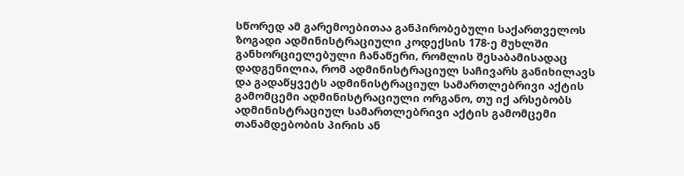სწორედ ამ გარემოებითაა განპირობებული საქართველოს ზოგადი ადმინისტრაციული კოდექსის 178-ე მუხლში განხორციელებული ჩანაწერი, რომლის შესაბამისადაც დადგენილია, რომ ადმინისტრაციულ საჩივარს განიხილავს და გადაწყვეტს ადმინისტრაციულ სამართლებრივი აქტის გამომცემი ადმინისტრაციული ორგანო, თუ იქ არსებობს ადმინისტრაციულ სამართლებრივი აქტის გამომცემი თანამდებობის პირის ან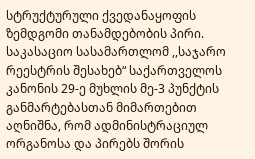სტრუქტურული ქვედანაყოფის ზემდგომი თანამდებობის პირი.
საკასაციო სასამართლომ ,,საჯარო რეესტრის შესახებ“ საქართველოს კანონის 29-ე მუხლის მე-3 პუნქტის განმარტებასთან მიმართებით აღნიშნა, რომ ადმინისტრაციულ ორგანოსა და პირებს შორის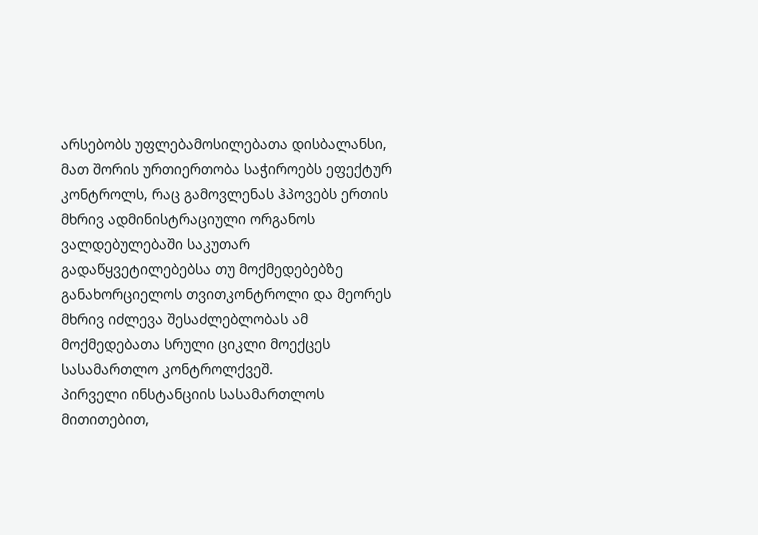არსებობს უფლებამოსილებათა დისბალანსი, მათ შორის ურთიერთობა საჭიროებს ეფექტურ კონტროლს, რაც გამოვლენას ჰპოვებს ერთის მხრივ ადმინისტრაციული ორგანოს ვალდებულებაში საკუთარ გადაწყვეტილებებსა თუ მოქმედებებზე განახორციელოს თვითკონტროლი და მეორეს მხრივ იძლევა შესაძლებლობას ამ მოქმედებათა სრული ციკლი მოექცეს სასამართლო კონტროლქვეშ.
პირველი ინსტანციის სასამართლოს მითითებით,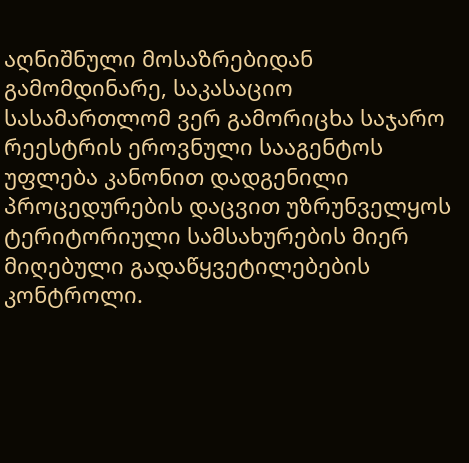აღნიშნული მოსაზრებიდან გამომდინარე, საკასაციო სასამართლომ ვერ გამორიცხა საჯარო რეესტრის ეროვნული სააგენტოს უფლება კანონით დადგენილი პროცედურების დაცვით უზრუნველყოს ტერიტორიული სამსახურების მიერ მიღებული გადაწყვეტილებების კონტროლი.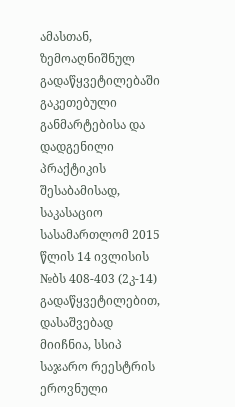ამასთან, ზემოაღნიშნულ გადაწყვეტილებაში გაკეთებული განმარტებისა და დადგენილი პრაქტიკის შესაბამისად, საკასაციო სასამართლომ 2015 წლის 14 ივლისის №ბს 408-403 (2კ-14) გადაწყვეტილებით, დასაშვებად მიიჩნია, სსიპ საჯარო რეესტრის ეროვნული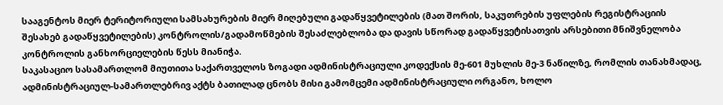სააგენტოს მიერ ტერიტორიული სამსახურების მიერ მიღებული გადაწყვეტილების (მათ შორის, საკუთრების უფლების რეგისტრაციის შესახებ გადაწყვეტილების) კონტროლის/გადამოწმების შესაძლებლობა და დავის სწორად გადაწყვეტისათვის არსებითი მნიშვნელობა კონტროლის განხორციელების წესს მიანიჭა.
საკასაციო სასამართლომ მიუთითა საქართველოს ზოგადი ადმინისტრაციული კოდექსის მე-601 მუხლის მე-3 ნაწილზე, რომლის თანახმადაც, ადმინისტრაციულ-სამართლებრივ აქტს ბათილად ცნობს მისი გამომცემი ადმინისტრაციული ორგანო, ხოლო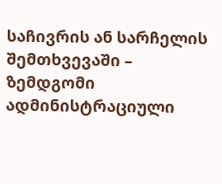საჩივრის ან სარჩელის შემთხვევაში – ზემდგომი ადმინისტრაციული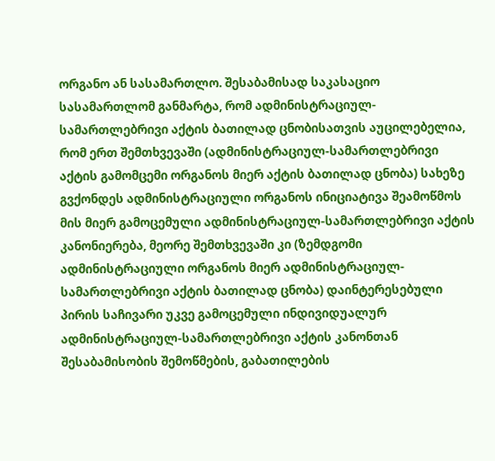ორგანო ან სასამართლო. შესაბამისად საკასაციო სასამართლომ განმარტა, რომ ადმინისტრაციულ-სამართლებრივი აქტის ბათილად ცნობისათვის აუცილებელია, რომ ერთ შემთხვევაში (ადმინისტრაციულ-სამართლებრივი აქტის გამომცემი ორგანოს მიერ აქტის ბათილად ცნობა) სახეზე გვქონდეს ადმინისტრაციული ორგანოს ინიციატივა შეამოწმოს მის მიერ გამოცემული ადმინისტრაციულ-სამართლებრივი აქტის კანონიერება, მეორე შემთხვევაში კი (ზემდგომი ადმინისტრაციული ორგანოს მიერ ადმინისტრაციულ-სამართლებრივი აქტის ბათილად ცნობა) დაინტერესებული პირის საჩივარი უკვე გამოცემული ინდივიდუალურ ადმინისტრაციულ-სამართლებრივი აქტის კანონთან შესაბამისობის შემოწმების, გაბათილების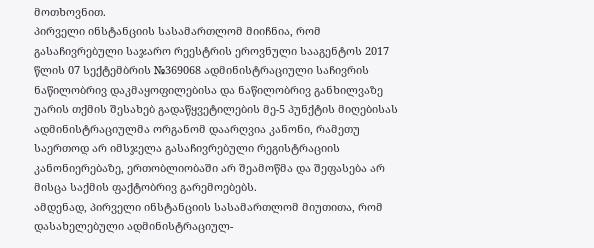მოთხოვნით.
პირველი ინსტანციის სასამართლომ მიიჩნია, რომ გასაჩივრებული საჯარო რეესტრის ეროვნული სააგენტოს 2017 წლის 07 სექტემბრის №369068 ადმინისტრაციული საჩივრის ნაწილობრივ დაკმაყოფილებისა და ნაწილობრივ განხილვაზე უარის თქმის შესახებ გადაწყვეტილების მე-5 პუნქტის მიღებისას ადმინისტრაციულმა ორგანომ დაარღვია კანონი, რამეთუ საერთოდ არ იმსჯელა გასაჩივრებული რეგისტრაციის კანონიერებაზე, ერთობლიობაში არ შეამოწმა და შეფასება არ მისცა საქმის ფაქტობრივ გარემოებებს.
ამდენად, პირველი ინსტანციის სასამართლომ მიუთითა, რომ დასახელებული ადმინისტრაციულ-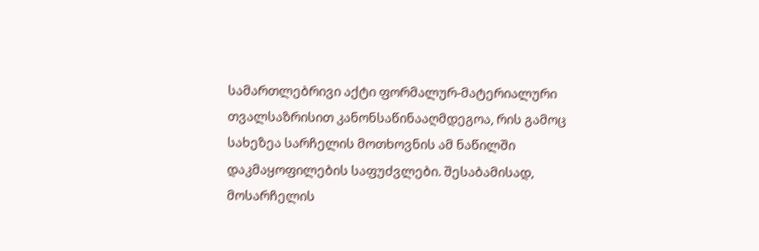სამართლებრივი აქტი ფორმალურ-მატერიალური თვალსაზრისით კანონსაწინააღმდეგოა, რის გამოც სახეზეა სარჩელის მოთხოვნის ამ ნაწილში დაკმაყოფილების საფუძვლები. შესაბამისად, მოსარჩელის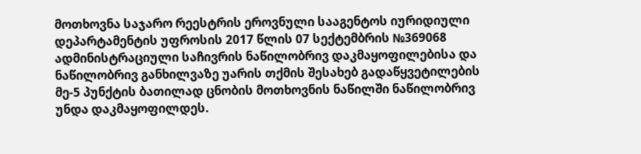მოთხოვნა საჯარო რეესტრის ეროვნული სააგენტოს იურიდიული დეპარტამენტის უფროსის 2017 წლის 07 სექტემბრის №369068 ადმინისტრაციული საჩივრის ნაწილობრივ დაკმაყოფილებისა და ნაწილობრივ განხილვაზე უარის თქმის შესახებ გადაწყვეტილების მე-5 პუნქტის ბათილად ცნობის მოთხოვნის ნაწილში ნაწილობრივ უნდა დაკმაყოფილდეს.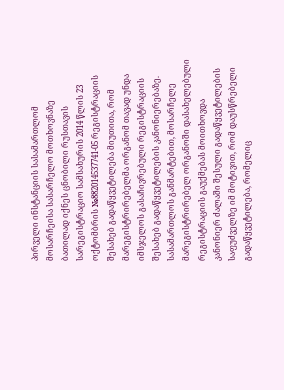პირველი ინსტანციის სასამართლომ მოსარჩეისა სასარჩელო მოთხოვნაზე ბათილად იქნეს ცნობილი რუსთავის სარეგისტრაციო სამსახურის 2014 წლის 23 ოქტომბრის №882014537741-05 რეგისტრაციის შესახებ გადაწყვეტილება მიუთითა, რომ მარეგისტრირებელმა ორგანომ თავად უნდა იმსჯელოს გასაჩივრებული რეგისტრაციის შესახებ გადაწყვეტილების კანონიერებაზე.
სასამართლოს განმარტებით, მოსარჩელე მარეგისტრირებელ ორგანოში დასახელებული რეგისტრაციის გაუქმებას მოითხოვდა კანონიერ ძალაში შესული გადაწყვეტილების საფუძველზე იმ მოტივით, რომ დაუსწრებელი გადაწყვეტილება, რომელიც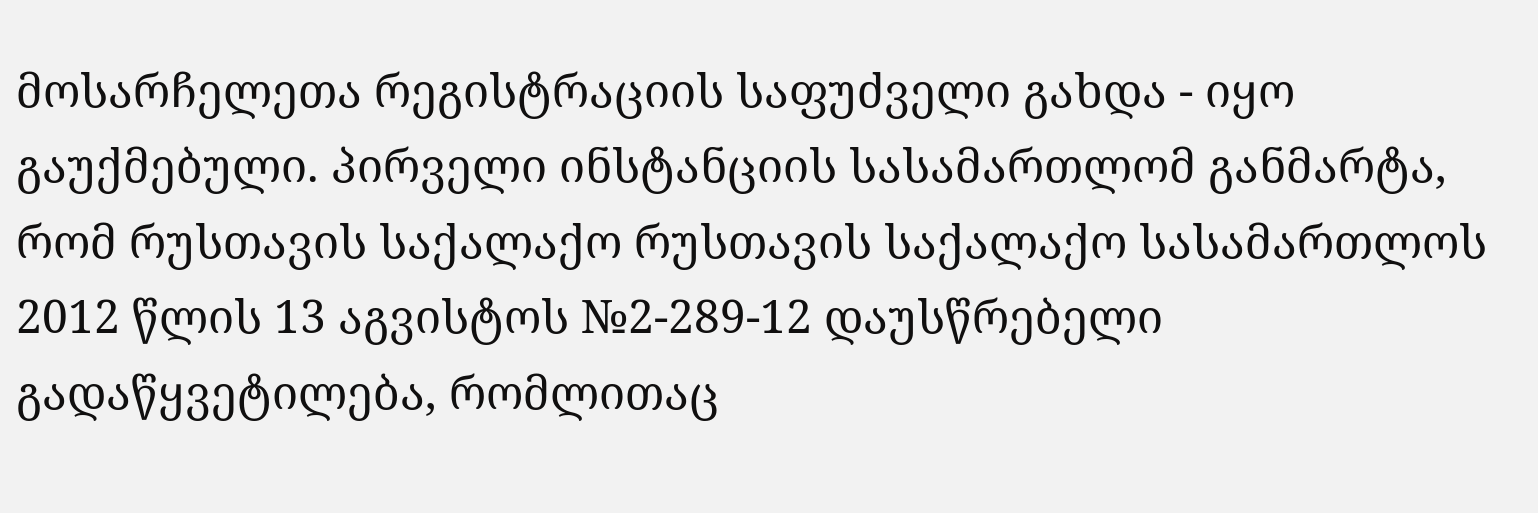მოსარჩელეთა რეგისტრაციის საფუძველი გახდა - იყო გაუქმებული. პირველი ინსტანციის სასამართლომ განმარტა, რომ რუსთავის საქალაქო რუსთავის საქალაქო სასამართლოს 2012 წლის 13 აგვისტოს №2-289-12 დაუსწრებელი გადაწყვეტილება, რომლითაც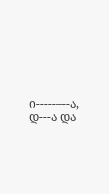ი-----–--ა, დ---ა და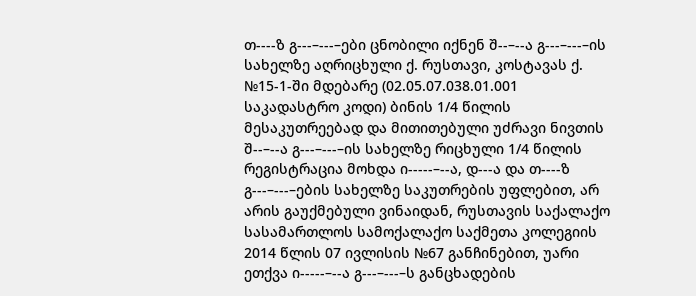თ----ზ გ---–---–ები ცნობილი იქნენ შ--–--ა გ---–---–ის სახელზე აღრიცხული ქ. რუსთავი, კოსტავას ქ. №15-1-ში მდებარე (02.05.07.038.01.001 საკადასტრო კოდი) ბინის 1/4 წილის მესაკუთრეებად და მითითებული უძრავი ნივთის შ--–--ა გ---–---–ის სახელზე რიცხული 1/4 წილის რეგისტრაცია მოხდა ი-----–--ა, დ---ა და თ----ზ გ---–---–ების სახელზე საკუთრების უფლებით, არ არის გაუქმებული ვინაიდან, რუსთავის საქალაქო სასამართლოს სამოქალაქო საქმეთა კოლეგიის 2014 წლის 07 ივლისის №67 განჩინებით, უარი ეთქვა ი-----–--ა გ---–---–ს განცხადების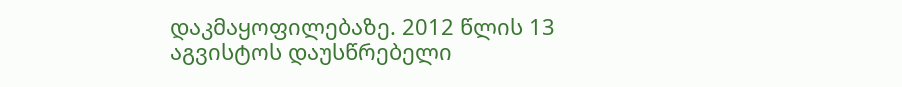დაკმაყოფილებაზე. 2012 წლის 13 აგვისტოს დაუსწრებელი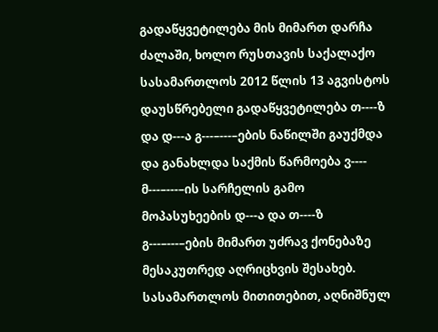გადაწყვეტილება მის მიმართ დარჩა ძალაში, ხოლო რუსთავის საქალაქო სასამართლოს 2012 წლის 13 აგვისტოს დაუსწრებელი გადაწყვეტილება თ----ზ და დ---ა გ---–---–ების ნაწილში გაუქმდა და განახლდა საქმის წარმოება ვ---- მ---–---–ის სარჩელის გამო მოპასუხეების დ---ა და თ----ზ გ---–---–ების მიმართ უძრავ ქონებაზე მესაკუთრედ აღრიცხვის შესახებ. სასამართლოს მითითებით, აღნიშნულ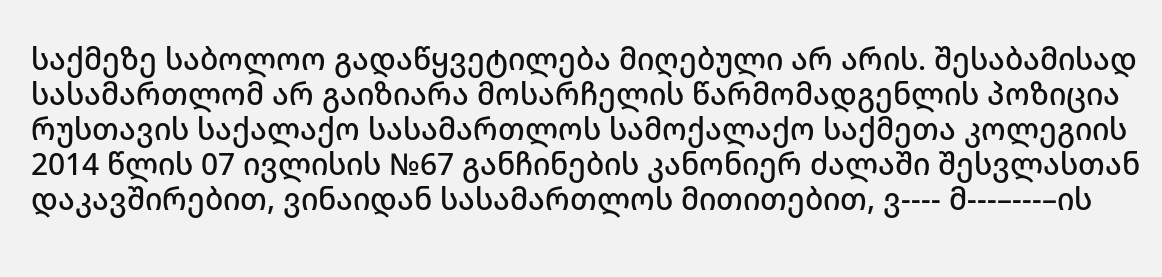საქმეზე საბოლოო გადაწყვეტილება მიღებული არ არის. შესაბამისად სასამართლომ არ გაიზიარა მოსარჩელის წარმომადგენლის პოზიცია რუსთავის საქალაქო სასამართლოს სამოქალაქო საქმეთა კოლეგიის 2014 წლის 07 ივლისის №67 განჩინების კანონიერ ძალაში შესვლასთან დაკავშირებით, ვინაიდან სასამართლოს მითითებით, ვ---- მ---–---–ის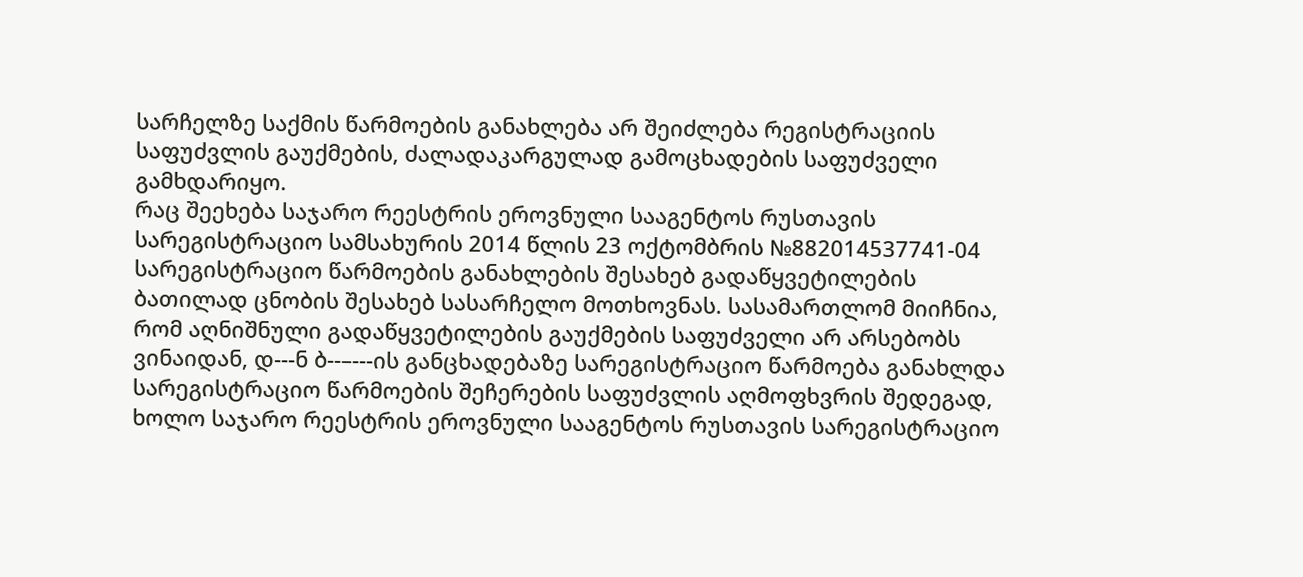სარჩელზე საქმის წარმოების განახლება არ შეიძლება რეგისტრაციის საფუძვლის გაუქმების, ძალადაკარგულად გამოცხადების საფუძველი გამხდარიყო.
რაც შეეხება საჯარო რეესტრის ეროვნული სააგენტოს რუსთავის სარეგისტრაციო სამსახურის 2014 წლის 23 ოქტომბრის №882014537741-04 სარეგისტრაციო წარმოების განახლების შესახებ გადაწყვეტილების ბათილად ცნობის შესახებ სასარჩელო მოთხოვნას. სასამართლომ მიიჩნია, რომ აღნიშნული გადაწყვეტილების გაუქმების საფუძველი არ არსებობს ვინაიდან, დ---ნ ბ--–---ის განცხადებაზე სარეგისტრაციო წარმოება განახლდა სარეგისტრაციო წარმოების შეჩერების საფუძვლის აღმოფხვრის შედეგად, ხოლო საჯარო რეესტრის ეროვნული სააგენტოს რუსთავის სარეგისტრაციო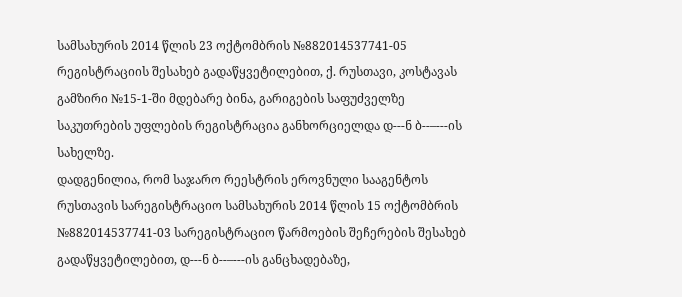სამსახურის 2014 წლის 23 ოქტომბრის №882014537741-05 რეგისტრაციის შესახებ გადაწყვეტილებით, ქ. რუსთავი, კოსტავას გამზირი №15-1-ში მდებარე ბინა, გარიგების საფუძველზე საკუთრების უფლების რეგისტრაცია განხორციელდა დ---ნ ბ--–---ის სახელზე.
დადგენილია, რომ საჯარო რეესტრის ეროვნული სააგენტოს რუსთავის სარეგისტრაციო სამსახურის 2014 წლის 15 ოქტომბრის №882014537741-03 სარეგისტრაციო წარმოების შეჩერების შესახებ გადაწყვეტილებით, დ---ნ ბ--–---ის განცხადებაზე,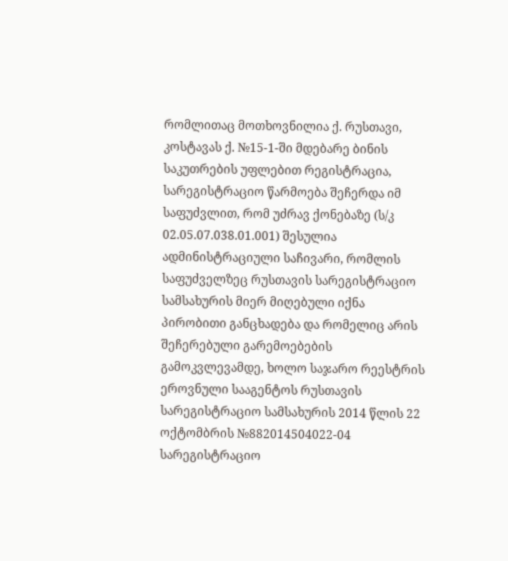რომლითაც მოთხოვნილია ქ. რუსთავი, კოსტავას ქ. №15-1-ში მდებარე ბინის საკუთრების უფლებით რეგისტრაცია, სარეგისტრაციო წარმოება შეჩერდა იმ საფუძვლით, რომ უძრავ ქონებაზე (ს/კ 02.05.07.038.01.001) შესულია ადმინისტრაციული საჩივარი, რომლის საფუძველზეც რუსთავის სარეგისტრაციო სამსახურის მიერ მიღებული იქნა პირობითი განცხადება და რომელიც არის შეჩერებული გარემოებების გამოკვლევამდე, ხოლო საჯარო რეესტრის ეროვნული სააგენტოს რუსთავის სარეგისტრაციო სამსახურის 2014 წლის 22 ოქტომბრის №882014504022-04 სარეგისტრაციო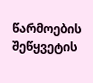წარმოების შეწყვეტის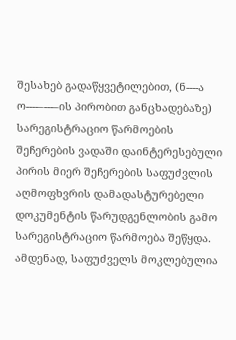შესახებ გადაწყვეტილებით, (ნ----ა ო----–---–ის პირობით განცხადებაზე) სარეგისტრაციო წარმოების შეჩერების ვადაში დაინტერესებული პირის მიერ შეჩერების საფუძვლის აღმოფხვრის დამადასტურებელი დოკუმენტის წარუდგენლობის გამო სარეგისტრაციო წარმოება შეწყდა. ამდენად, საფუძველს მოკლებულია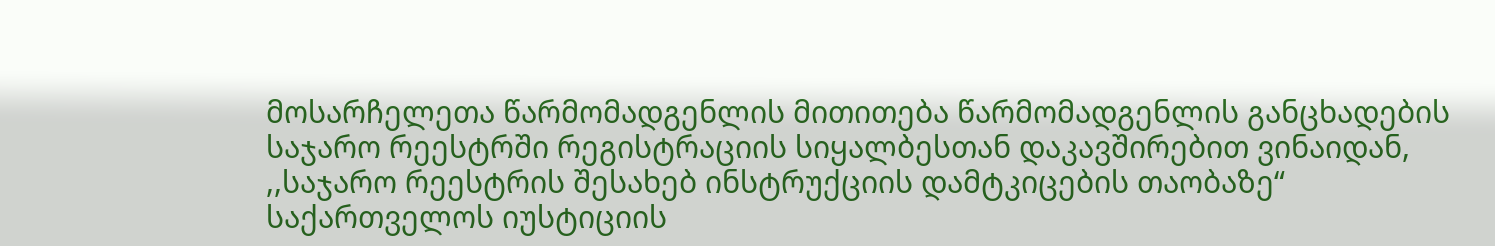მოსარჩელეთა წარმომადგენლის მითითება წარმომადგენლის განცხადების საჯარო რეესტრში რეგისტრაციის სიყალბესთან დაკავშირებით ვინაიდან, ,,საჯარო რეესტრის შესახებ ინსტრუქციის დამტკიცების თაობაზე“ საქართველოს იუსტიციის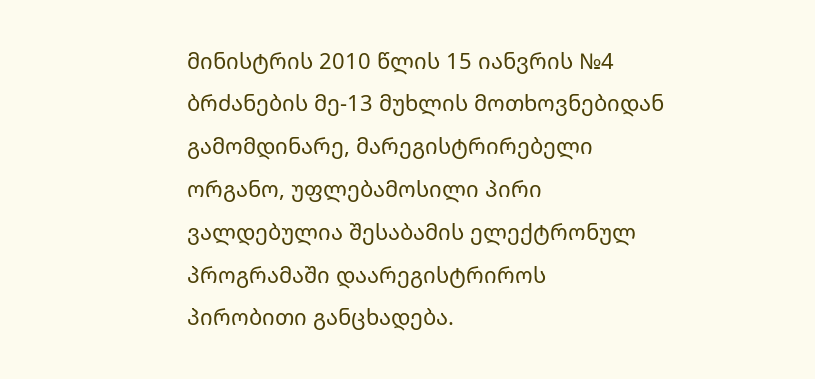მინისტრის 2010 წლის 15 იანვრის №4 ბრძანების მე-13 მუხლის მოთხოვნებიდან გამომდინარე, მარეგისტრირებელი ორგანო, უფლებამოსილი პირი ვალდებულია შესაბამის ელექტრონულ პროგრამაში დაარეგისტრიროს პირობითი განცხადება.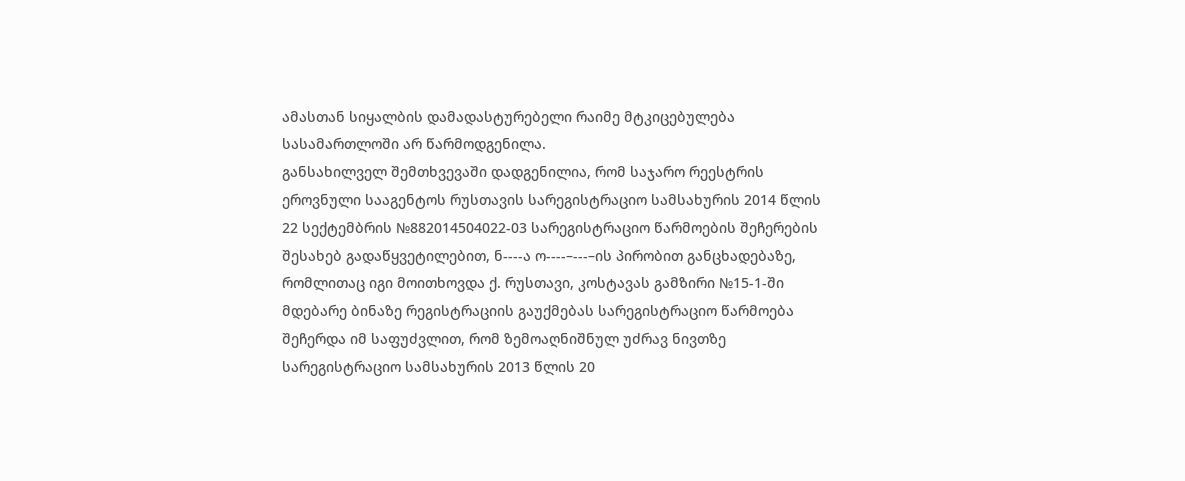ამასთან სიყალბის დამადასტურებელი რაიმე მტკიცებულება სასამართლოში არ წარმოდგენილა.
განსახილველ შემთხვევაში დადგენილია, რომ საჯარო რეესტრის ეროვნული სააგენტოს რუსთავის სარეგისტრაციო სამსახურის 2014 წლის 22 სექტემბრის №882014504022-03 სარეგისტრაციო წარმოების შეჩერების შესახებ გადაწყვეტილებით, ნ----ა ო----–---–ის პირობით განცხადებაზე, რომლითაც იგი მოითხოვდა ქ. რუსთავი, კოსტავას გამზირი №15-1-ში მდებარე ბინაზე რეგისტრაციის გაუქმებას სარეგისტრაციო წარმოება შეჩერდა იმ საფუძვლით, რომ ზემოაღნიშნულ უძრავ ნივთზე სარეგისტრაციო სამსახურის 2013 წლის 20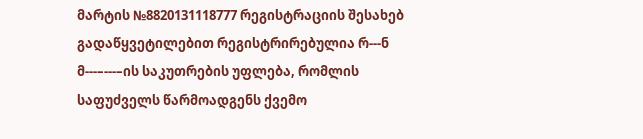მარტის №8820131118777 რეგისტრაციის შესახებ გადაწყვეტილებით რეგისტრირებულია რ---ნ მ---–---–ის საკუთრების უფლება, რომლის საფუძველს წარმოადგენს ქვემო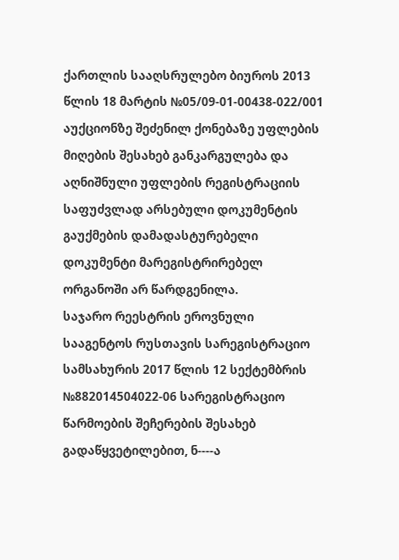ქართლის სააღსრულებო ბიუროს 2013 წლის 18 მარტის №05/09-01-00438-022/001 აუქციონზე შეძენილ ქონებაზე უფლების მიღების შესახებ განკარგულება და აღნიშნული უფლების რეგისტრაციის საფუძვლად არსებული დოკუმენტის გაუქმების დამადასტურებელი დოკუმენტი მარეგისტრირებელ ორგანოში არ წარდგენილა.
საჯარო რეესტრის ეროვნული სააგენტოს რუსთავის სარეგისტრაციო სამსახურის 2017 წლის 12 სექტემბრის №882014504022-06 სარეგისტრაციო წარმოების შეჩერების შესახებ გადაწყვეტილებით, ნ----ა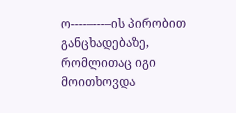ო----–---–ის პირობით განცხადებაზე, რომლითაც იგი მოითხოვდა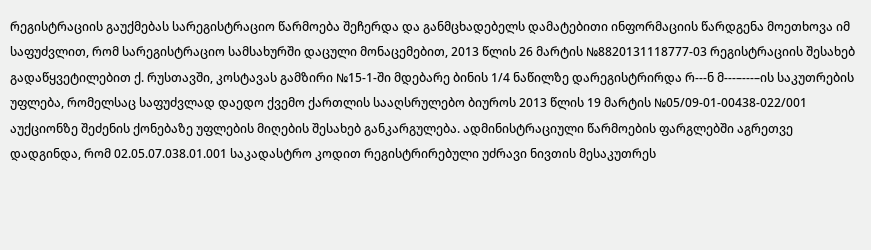რეგისტრაციის გაუქმებას სარეგისტრაციო წარმოება შეჩერდა და განმცხადებელს დამატებითი ინფორმაციის წარდგენა მოეთხოვა იმ საფუძვლით, რომ სარეგისტრაციო სამსახურში დაცული მონაცემებით, 2013 წლის 26 მარტის №8820131118777-03 რეგისტრაციის შესახებ გადაწყვეტილებით ქ. რუსთავში, კოსტავას გამზირი №15-1-ში მდებარე ბინის 1/4 ნაწილზე დარეგისტრირდა რ---ნ მ---–---–ის საკუთრების უფლება, რომელსაც საფუძვლად დაედო ქვემო ქართლის სააღსრულებო ბიუროს 2013 წლის 19 მარტის №05/09-01-00438-022/001 აუქციონზე შეძენის ქონებაზე უფლების მიღების შესახებ განკარგულება. ადმინისტრაციული წარმოების ფარგლებში აგრეთვე დადგინდა, რომ 02.05.07.038.01.001 საკადასტრო კოდით რეგისტრირებული უძრავი ნივთის მესაკუთრეს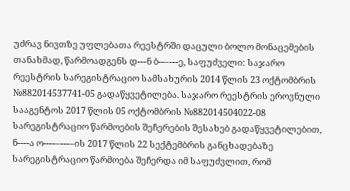უძრავ ნივთზე უფლებათა რეესტრში დაცული ბოლო მონაცემების თანახმად, წარმოადგენს დ---ნ ბ--–---ე, საფუძველი: საჯარო რეესტრის სარეგისტრაციო სამსახურის 2014 წლის 23 ოქტომბრის №882014537741-05 გადაწყვეტილება. საჯარო რეესტრის ეროვნული სააგენტოს 2017 წლის 05 ოქტომბრის №882014504022-08 სარეგისტრაციო წარმოების შეჩერების შესახებ გადაწყვეტილებით, ნ----ა ო----–---–ის 2017 წლის 22 სექტემბრის განცხადებაზე სარეგისტრაციო წარმოება შეჩერდა იმ საფუძვლით, რომ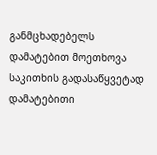განმცხადებელს დამატებით მოეთხოვა საკითხის გადასაწყვეტად დამატებითი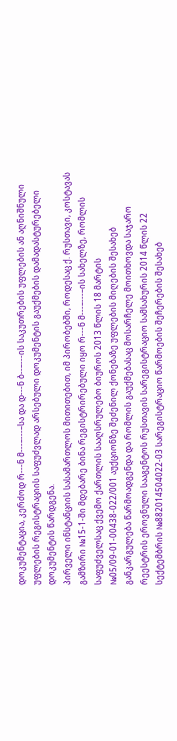დოკუმენტაცია, კერძოდ რ---ნ მ---–---–სა და დ---ნ ბ--–---ის საკუთრების უფლების ან აღნიშნული უფლების რეგისტრაციის საფუძვლად არსებული დოკუმენტის გაუქმების დამადასტურებელი დოკუმენტის წარდგენა.
პირველი ინსტანციის სასამართლოს მითითებით, იმ პირობებში, როდესაც ქ. რუსთავი, კოსტავას გამზირი №15-1-ში მდებარე ბინა რეგისტრირებული იყო რ---ნ მ---–---–ის სახელზე, რომლის საფუძველსაც ქვემო ქართლის სააღსრულებო ბიუროს 2013 წლის 18 მარტის №05/09-01-00438-022/001 აუქციონზე შეძენილ ქონებაზე უფლების მიღების შესახებ განკარგულება წარმოადგენდა და რომლის გაუქმებასაც მოსარჩელე მოითხოვდა საჯარო რეესტრის ეროვნული სააგენტოს რუსთავის სარეგისტრაციო სამსახურის 2014 წლის 22 სექტემბრის №882014504022-03 სარეგისტრაციო წარმოების შეჩერების შესახებ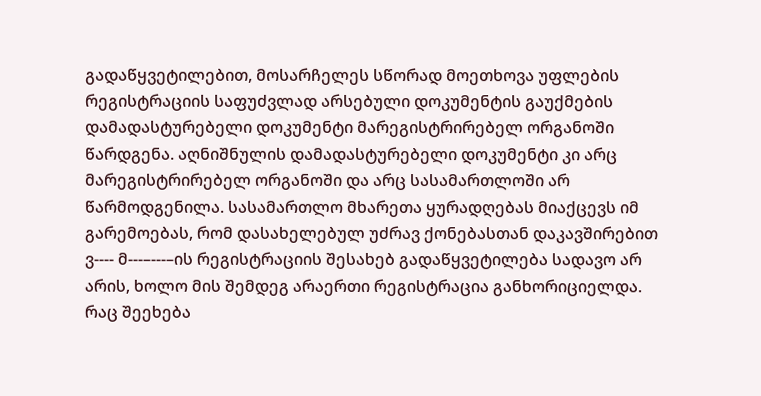გადაწყვეტილებით, მოსარჩელეს სწორად მოეთხოვა უფლების რეგისტრაციის საფუძვლად არსებული დოკუმენტის გაუქმების დამადასტურებელი დოკუმენტი მარეგისტრირებელ ორგანოში წარდგენა. აღნიშნულის დამადასტურებელი დოკუმენტი კი არც მარეგისტრირებელ ორგანოში და არც სასამართლოში არ წარმოდგენილა. სასამართლო მხარეთა ყურადღებას მიაქცევს იმ გარემოებას, რომ დასახელებულ უძრავ ქონებასთან დაკავშირებით ვ---- მ---–---–ის რეგისტრაციის შესახებ გადაწყვეტილება სადავო არ არის, ხოლო მის შემდეგ არაერთი რეგისტრაცია განხორიციელდა.
რაც შეეხება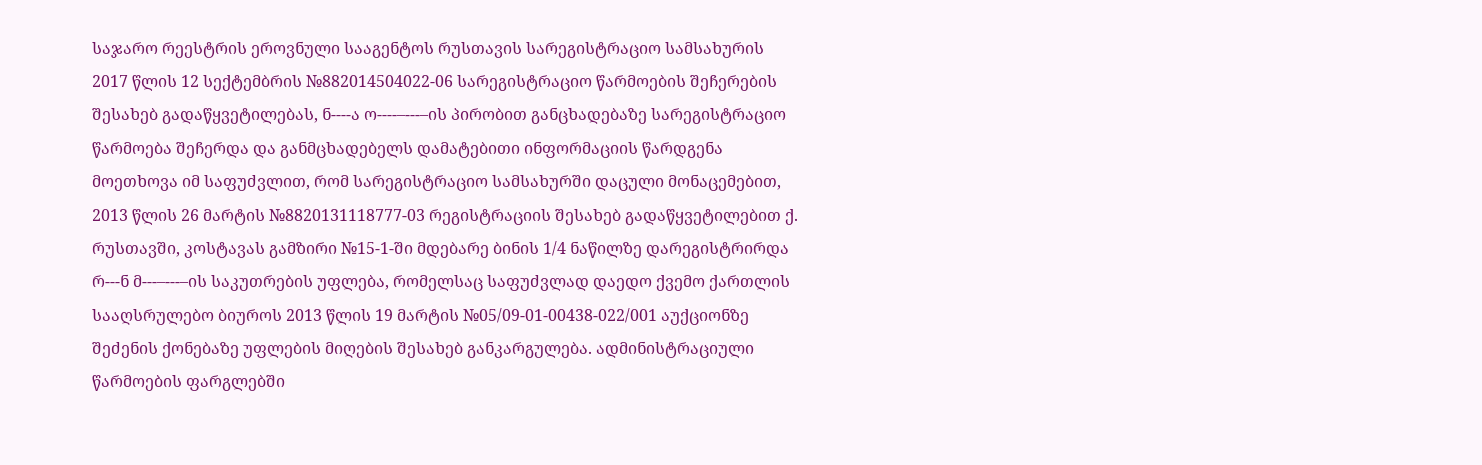საჯარო რეესტრის ეროვნული სააგენტოს რუსთავის სარეგისტრაციო სამსახურის 2017 წლის 12 სექტემბრის №882014504022-06 სარეგისტრაციო წარმოების შეჩერების შესახებ გადაწყვეტილებას, ნ----ა ო----–---–ის პირობით განცხადებაზე სარეგისტრაციო წარმოება შეჩერდა და განმცხადებელს დამატებითი ინფორმაციის წარდგენა მოეთხოვა იმ საფუძვლით, რომ სარეგისტრაციო სამსახურში დაცული მონაცემებით, 2013 წლის 26 მარტის №8820131118777-03 რეგისტრაციის შესახებ გადაწყვეტილებით ქ. რუსთავში, კოსტავას გამზირი №15-1-ში მდებარე ბინის 1/4 ნაწილზე დარეგისტრირდა რ---ნ მ---–---–ის საკუთრების უფლება, რომელსაც საფუძვლად დაედო ქვემო ქართლის სააღსრულებო ბიუროს 2013 წლის 19 მარტის №05/09-01-00438-022/001 აუქციონზე შეძენის ქონებაზე უფლების მიღების შესახებ განკარგულება. ადმინისტრაციული წარმოების ფარგლებში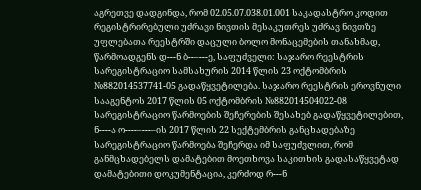აგრეთვე დადგინდა, რომ 02.05.07.038.01.001 საკადასტრო კოდით რეგისტრირებული უძრავი ნივთის მესაკუთრეს უძრავ ნივთზე უფლებათა რეესტრში დაცული ბოლო მონაცემების თანახმად, წარმოადგენს დ---ნ ბ--–---ე, საფუძველი: საჯარო რეესტრის სარეგისტრაციო სამსახურის 2014 წლის 23 ოქტომბრის №882014537741-05 გადაწყვეტილება. საჯარო რეესტრის ეროვნული სააგენტოს 2017 წლის 05 ოქტომბრის №882014504022-08 სარეგისტრაციო წარმოების შეჩერების შესახებ გადაწყვეტილებით, ნ----ა ო----–---–ის 2017 წლის 22 სექტემბრის განცხადებაზე სარეგისტრაციო წარმოება შეჩერდა იმ საფუძვლით, რომ განმცხადებელს დამატებით მოეთხოვა საკითხის გადასაწყვეტად დამატებითი დოკუმენტაცია, კერძოდ რ---ნ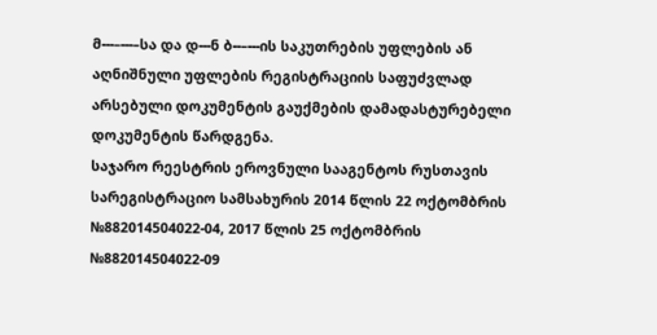მ---–---–სა და დ---ნ ბ--–---ის საკუთრების უფლების ან აღნიშნული უფლების რეგისტრაციის საფუძვლად არსებული დოკუმენტის გაუქმების დამადასტურებელი დოკუმენტის წარდგენა.
საჯარო რეესტრის ეროვნული სააგენტოს რუსთავის სარეგისტრაციო სამსახურის 2014 წლის 22 ოქტომბრის №882014504022-04, 2017 წლის 25 ოქტომბრის №882014504022-09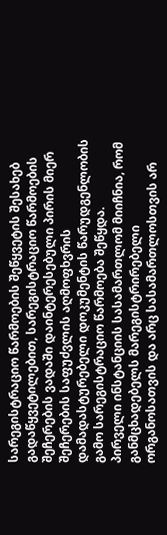სარეგისტრაციო წარმოების შეწყვეტის შესახებ გადაწყვეტილებით, სარეგისტრაციო წარმოების შეჩერების ვადაში დაინტერესებული პირის მიერ შეჩერების საფუძვლის აღმოფხვრის დამადასტურებელი დოკუმენტის წარუდგენლობის გამო სარეგისტრაციო წარმოება შეწყდა.
პირველი ინსტანციის სასამართლომ მიიჩნია, რომ განმცხადებელს მარეგისტრირებელი ორგანოსათვის და არც სასამართლოსთვის არ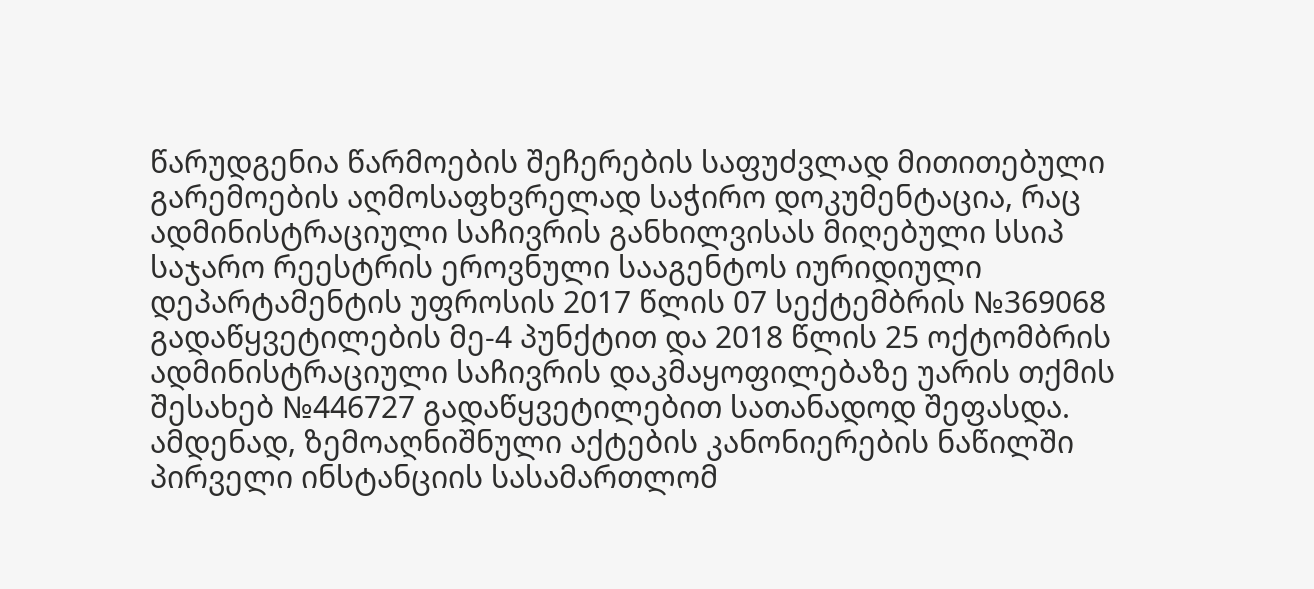წარუდგენია წარმოების შეჩერების საფუძვლად მითითებული გარემოების აღმოსაფხვრელად საჭირო დოკუმენტაცია, რაც ადმინისტრაციული საჩივრის განხილვისას მიღებული სსიპ საჯარო რეესტრის ეროვნული სააგენტოს იურიდიული დეპარტამენტის უფროსის 2017 წლის 07 სექტემბრის №369068 გადაწყვეტილების მე-4 პუნქტით და 2018 წლის 25 ოქტომბრის ადმინისტრაციული საჩივრის დაკმაყოფილებაზე უარის თქმის შესახებ №446727 გადაწყვეტილებით სათანადოდ შეფასდა.
ამდენად, ზემოაღნიშნული აქტების კანონიერების ნაწილში პირველი ინსტანციის სასამართლომ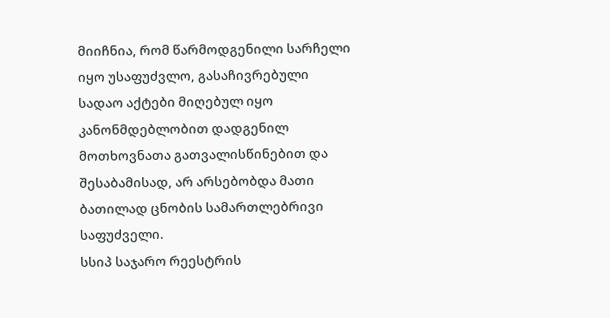მიიჩნია, რომ წარმოდგენილი სარჩელი იყო უსაფუძვლო, გასაჩივრებული სადაო აქტები მიღებულ იყო კანონმდებლობით დადგენილ მოთხოვნათა გათვალისწინებით და შესაბამისად, არ არსებობდა მათი ბათილად ცნობის სამართლებრივი საფუძველი.
სსიპ საჯარო რეესტრის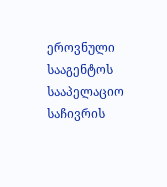ეროვნული სააგენტოს სააპელაციო საჩივრის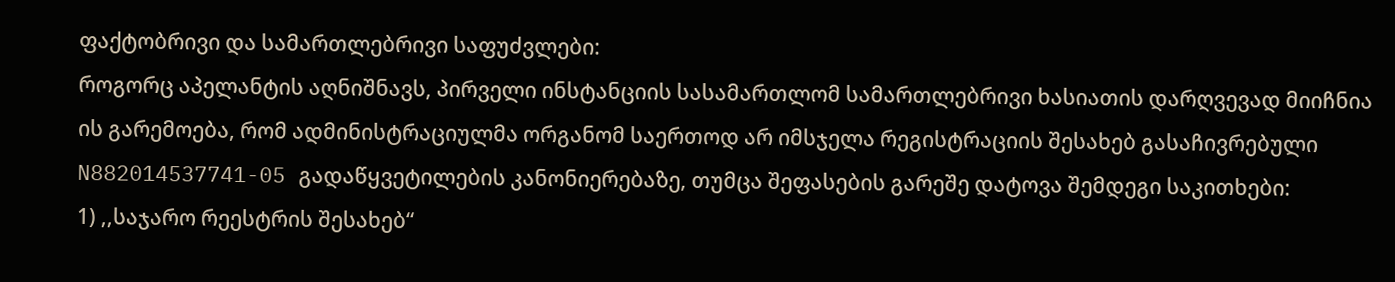ფაქტობრივი და სამართლებრივი საფუძვლები:
როგორც აპელანტის აღნიშნავს, პირველი ინსტანციის სასამართლომ სამართლებრივი ხასიათის დარღვევად მიიჩნია ის გარემოება, რომ ადმინისტრაციულმა ორგანომ საერთოდ არ იმსჯელა რეგისტრაციის შესახებ გასაჩივრებული N882014537741-05 გადაწყვეტილების კანონიერებაზე, თუმცა შეფასების გარეშე დატოვა შემდეგი საკითხები:
1) ,,საჯარო რეესტრის შესახებ“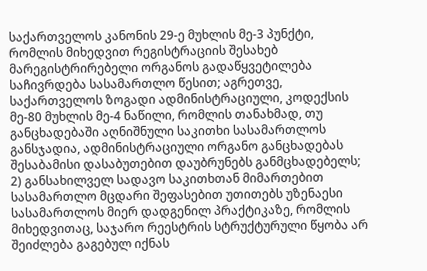საქართველოს კანონის 29-ე მუხლის მე-3 პუნქტი, რომლის მიხედვით რეგისტრაციის შესახებ მარეგისტრირებელი ორგანოს გადაწყვეტილება საჩივრდება სასამართლო წესით; აგრეთვე, საქართველოს ზოგადი ადმინისტრაციული, კოდექსის მე-80 მუხლის მე-4 ნაწილი, რომლის თანახმად, თუ განცხადებაში აღნიშნული საკითხი სასამართლოს განსჯადია, ადმინისტრაციული ორგანო განცხადებას შესაბამისი დასაბუთებით დაუბრუნებს განმცხადებელს;
2) განსახილველ სადავო საკითხთან მიმართებით სასამართლო მცდარი შეფასებით უთითებს უზენაესი სასამართლოს მიერ დადგენილ პრაქტიკაზე, რომლის მიხედვითაც, საჯარო რეესტრის სტრუქტურული წყობა არ შეიძლება გაგებულ იქნას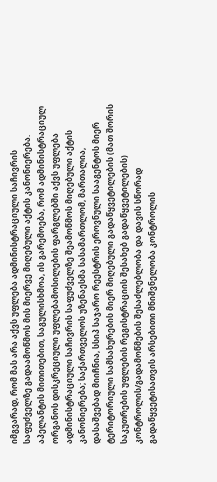იმგვარად, რომ მას არა აქვს უფლება ადმინისტრაციული საჩივრის საფუძველზე გადაამოწმოს მის მიერვე მიღებული აქტის კანონიერება.
აპელანტის მითითებით, საგულისხმოა, ის გარემოება, რომ ადმინისტრაციულ ორგანოს დისკრეციული უფლებამოსილების ფარგლებში აქვს უფლება ადმინისტრაციული საჩივრის საფუძველზე შეამოწმოს მიღებული აქტის კანონიერება; საქართველოს უზენაესმა სასამართლომ, მართალია, დასაშვებად მიიჩნია, სსიპ საჯარო რეესტრის ეროვნული სააგენტოს მიერ ტერიტორიული სამსახურების მიერ მიღებული გადაწყვეტილების (მათ შორის საკუთრების უფლების რეგისტრაციის შესახებ გადაწყვეტილების) კონტროლის/გადამოწმების შესაძლებლობა და დავის სწორად გადაწყვეტისათვის არსებითი მნიშვნელობა კონტროლის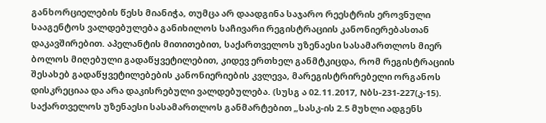განხორციელების წესს მიანიჭა, თუმცა არ დაადგინა საჯარო რეესტრის ეროვნული სააგენტოს ვალდებულება განიხილოს საჩივარი რეგისტრაციის კანონიერებასთან დაკავშირებით. აპელანტის მითითებით, საქართველოს უზენაესი სასამართლოს მიერ ბოლოს მიღებული გადაწყვეტილებით, კიდევ ერთხელ განმტკიცდა, რომ რეგისტრაციის შესახებ გადაწყვეტილებების კანონიერიების კვლევა, მარეგისტრირებელი ორგანოს დისკრეციაა და არა დაკისრებული ვალდებულება. (სუსგ ა 02.11.2017, Nბს-231-227(კ-15).
საქართველოს უზენაესი სასამართლოს განმარტებით „სასკ-ის 2.5 მუხლი ადგენს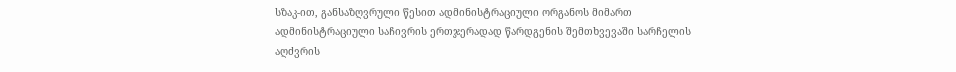სზაკ-ით, განსაზღვრული წესით ადმინისტრაციული ორგანოს მიმართ ადმინისტრაციული საჩივრის ერთჯერადად წარდგენის შემთხვევაში სარჩელის აღძვრის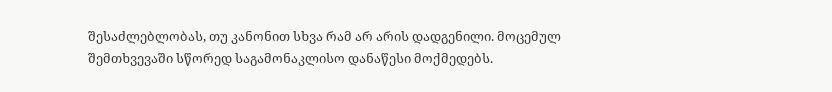შესაძლებლობას, თუ კანონით სხვა რამ არ არის დადგენილი. მოცემულ შემთხვევაში სწორედ საგამონაკლისო დანაწესი მოქმედებს.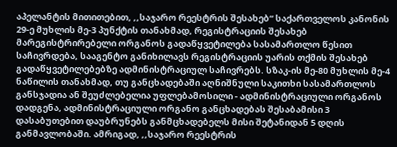აპელანტის მითითებით, ,,საჯარო რეესტრის შესახებ“ საქართველოს კანონის 29-ე მუხლის მე-3 პუნქტის თანახმად, რეგისტრაციის შესახებ მარეგისტრირებელი ორგანოს გადაწყვეტილება სასამართლო წესით საჩივრდება, სააგენტო განიხილავს რეგისტრაციის უარის თქმის შესახებ გადაწყვეტილებებზე ადმინისტრაციულ საჩივრებს. სზაკ-ის მე-80 მუხლის მე-4 ნაწილის თანახმად, თუ განცხადებაში აღნიშნული საკითხი სასამართლოს განსჯადია ან შეუძლებელია უფლებამოსილი - ადმინისტრაციული ორგანოს დადგენა, ადმინისტრაციული ორგანო განცხადებას შესაბამისი 3 დასაბუთებით დაუბრუნებს განმცხადებელს მისი შეტანიდან 5 დღის განმავლობაში. ამრიგად, ,,საჯარო რეესტრის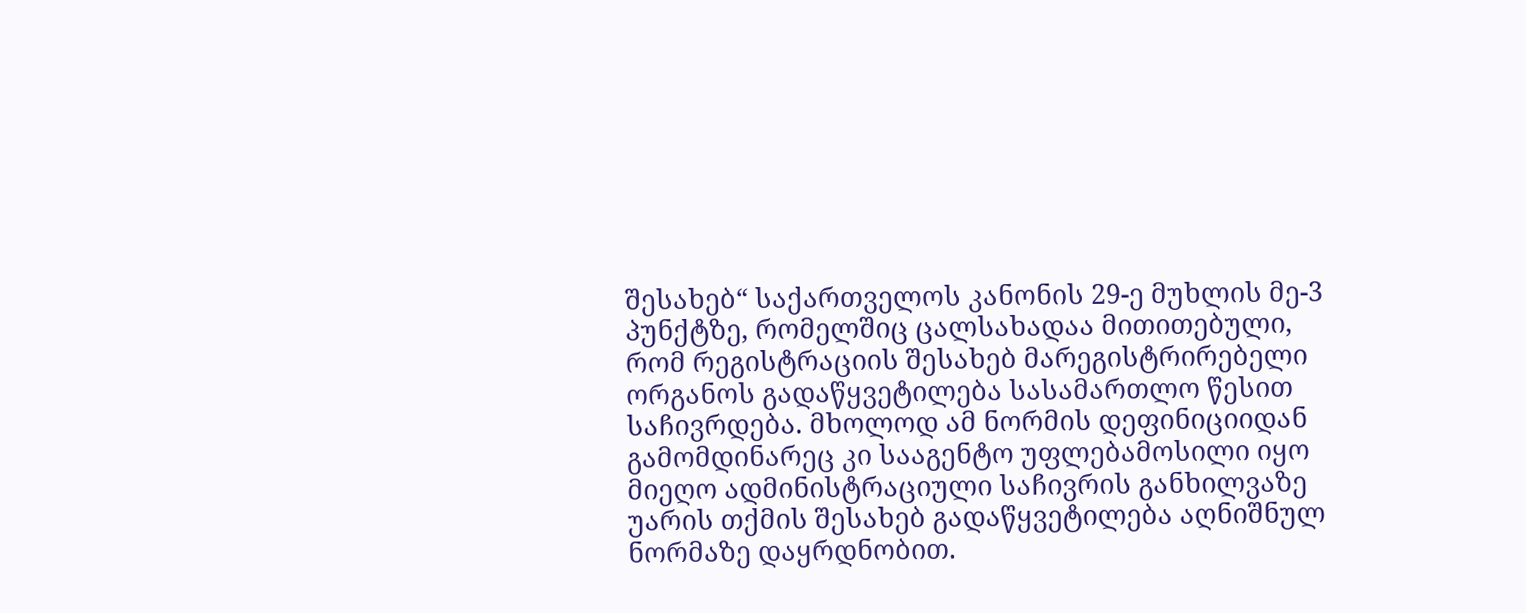შესახებ“ საქართველოს კანონის 29-ე მუხლის მე-3 პუნქტზე, რომელშიც ცალსახადაა მითითებული, რომ რეგისტრაციის შესახებ მარეგისტრირებელი ორგანოს გადაწყვეტილება სასამართლო წესით საჩივრდება. მხოლოდ ამ ნორმის დეფინიციიდან გამომდინარეც კი სააგენტო უფლებამოსილი იყო მიეღო ადმინისტრაციული საჩივრის განხილვაზე უარის თქმის შესახებ გადაწყვეტილება აღნიშნულ ნორმაზე დაყრდნობით.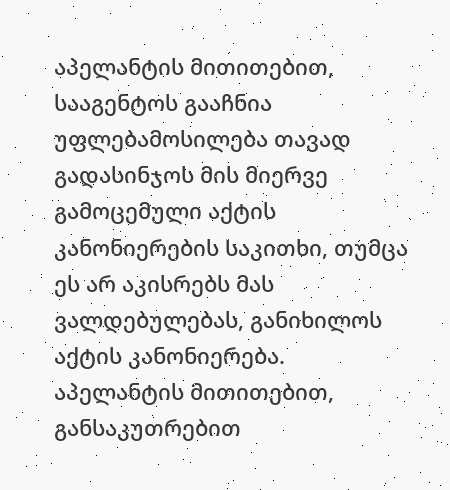აპელანტის მითითებით, სააგენტოს გააჩნია უფლებამოსილება თავად გადასინჯოს მის მიერვე გამოცემული აქტის კანონიერების საკითხი, თუმცა ეს არ აკისრებს მას ვალდებულებას, განიხილოს აქტის კანონიერება.
აპელანტის მითითებით, განსაკუთრებით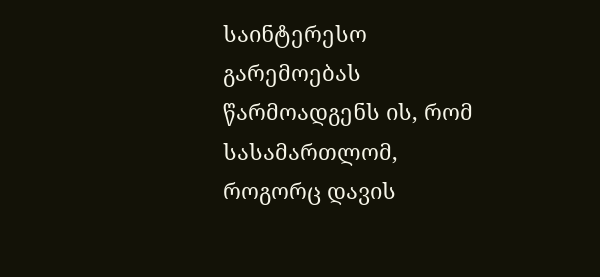საინტერესო გარემოებას წარმოადგენს ის, რომ სასამართლომ, როგორც დავის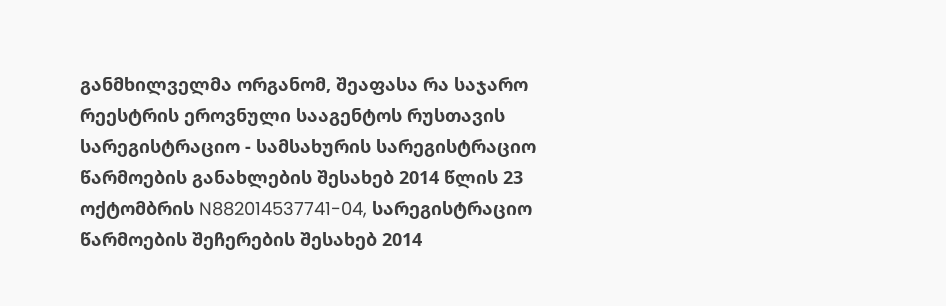განმხილველმა ორგანომ, შეაფასა რა საჯარო რეესტრის ეროვნული სააგენტოს რუსთავის სარეგისტრაციო - სამსახურის სარეგისტრაციო წარმოების განახლების შესახებ 2014 წლის 23 ოქტომბრის N882014537741-04, სარეგისტრაციო წარმოების შეჩერების შესახებ 2014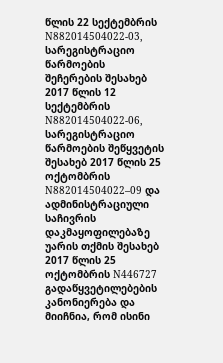წლის 22 სექტემბრის N882014504022-03, სარეგისტრაციო წარმოების შეჩერების შესახებ 2017 წლის 12 სექტემბრის N882014504022-06, სარეგისტრაციო წარმოების შეწყვეტის შესახებ 2017 წლის 25 ოქტომბრის N882014504022–09 და ადმინისტრაციული საჩივრის დაკმაყოფილებაზე უარის თქმის შესახებ 2017 წლის 25 ოქტომბრის N446727 გადაწყვეტილებების კანონიერება და მიიჩნია, რომ ისინი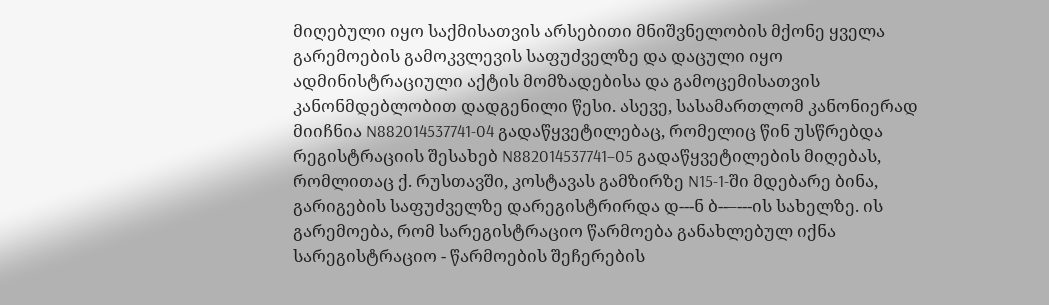მიღებული იყო საქმისათვის არსებითი მნიშვნელობის მქონე ყველა გარემოების გამოკვლევის საფუძველზე და დაცული იყო ადმინისტრაციული აქტის მომზადებისა და გამოცემისათვის კანონმდებლობით დადგენილი წესი. ასევე, სასამართლომ კანონიერად მიიჩნია N882014537741-04 გადაწყვეტილებაც, რომელიც წინ უსწრებდა რეგისტრაციის შესახებ N882014537741–05 გადაწყვეტილების მიღებას, რომლითაც ქ. რუსთავში, კოსტავას გამზირზე N15-1-ში მდებარე ბინა, გარიგების საფუძველზე დარეგისტრირდა დ---ნ ბ--–---ის სახელზე. ის გარემოება, რომ სარეგისტრაციო წარმოება განახლებულ იქნა სარეგისტრაციო - წარმოების შეჩერების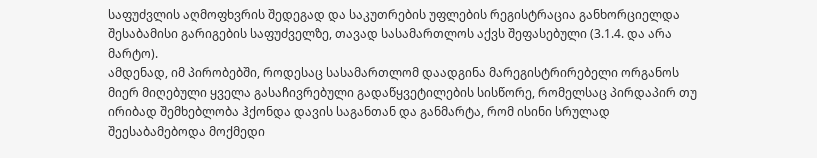საფუძვლის აღმოფხვრის შედეგად და საკუთრების უფლების რეგისტრაცია განხორციელდა შესაბამისი გარიგების საფუძველზე, თავად სასამართლოს აქვს შეფასებული (3.1.4. და არა მარტო).
ამდენად, იმ პირობებში, როდესაც სასამართლომ დაადგინა მარეგისტრირებელი ორგანოს მიერ მიღებული ყველა გასაჩივრებული გადაწყვეტილების სისწორე, რომელსაც პირდაპირ თუ ირიბად შემხებლობა ჰქონდა დავის საგანთან და განმარტა, რომ ისინი სრულად შეესაბამებოდა მოქმედი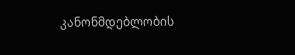კანონმდებლობის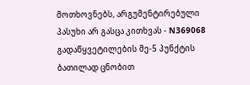მოთხოვნებს, არგუმენტირებული პასუხი არ გასცა კითხვას - N369068 გადაწყვეტილების მე-5 პუნქტის ბათილად ცნობით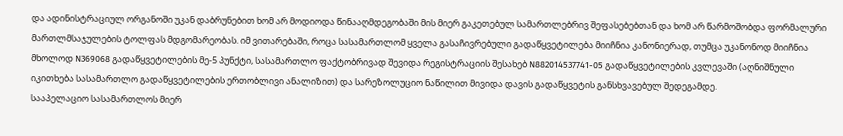და ადინისტრაციულ ორგანოში უკან დაბრუნებით ხომ არ მოდიოდა წინააღმდეგობაში მის მიერ გაკეთებულ სამართლებრივ შეფასებებთან და ხომ არ წარმოშობდა ფორმალური მართლმსაჯულების ტოლფას მდგომარეობას. იმ ვითარებაში, როცა სასამართლომ ყველა გასაჩივრებული გადაწყვეტილება მიიჩნია კანონიერად, თუმცა უკანონოდ მიიჩნია მხოლოდ N369068 გადაწყვეტილების მე-5 პუნქტი, სასამართლო ფაქტობრივად შევიდა რეგისტრაციის შესახებ N882014537741-05 გადაწყვეტილების კვლევაში (აღნიშნული იკითხება სასამართლო გადაწყვეტილების ერთობლივი ანალიზით) და სარეზოლუციო ნაწილით მივიდა დავის გადაწყვეტის განსხვავებულ შედეგამდე.
სააპელაციო სასამართლოს მიერ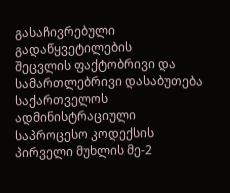გასაჩივრებული გადაწყვეტილების
შეცვლის ფაქტობრივი და სამართლებრივი დასაბუთება
საქართველოს ადმინისტრაციული საპროცესო კოდექსის პირველი მუხლის მე-2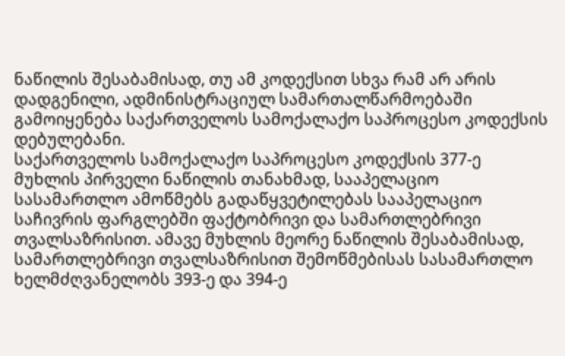ნაწილის შესაბამისად, თუ ამ კოდექსით სხვა რამ არ არის დადგენილი, ადმინისტრაციულ სამართალწარმოებაში გამოიყენება საქართველოს სამოქალაქო საპროცესო კოდექსის დებულებანი.
საქართველოს სამოქალაქო საპროცესო კოდექსის 377-ე მუხლის პირველი ნაწილის თანახმად, სააპელაციო სასამართლო ამოწმებს გადაწყვეტილებას სააპელაციო საჩივრის ფარგლებში ფაქტობრივი და სამართლებრივი თვალსაზრისით. ამავე მუხლის მეორე ნაწილის შესაბამისად, სამართლებრივი თვალსაზრისით შემოწმებისას სასამართლო ხელმძღვანელობს 393-ე და 394-ე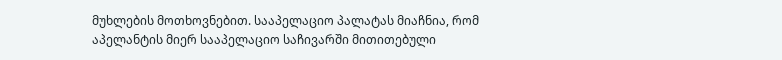მუხლების მოთხოვნებით. სააპელაციო პალატას მიაჩნია, რომ აპელანტის მიერ სააპელაციო საჩივარში მითითებული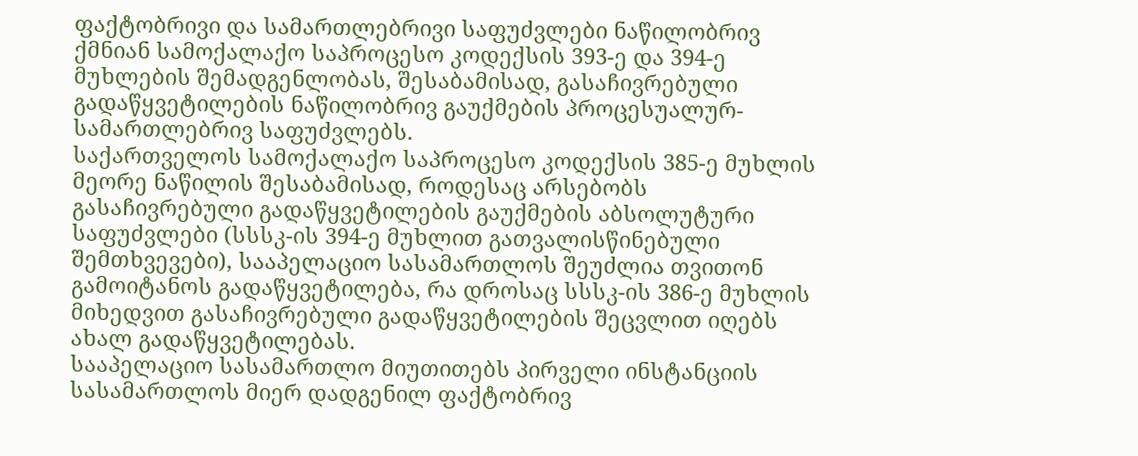ფაქტობრივი და სამართლებრივი საფუძვლები ნაწილობრივ ქმნიან სამოქალაქო საპროცესო კოდექსის 393-ე და 394-ე მუხლების შემადგენლობას, შესაბამისად, გასაჩივრებული გადაწყვეტილების ნაწილობრივ გაუქმების პროცესუალურ-სამართლებრივ საფუძვლებს.
საქართველოს სამოქალაქო საპროცესო კოდექსის 385-ე მუხლის მეორე ნაწილის შესაბამისად, როდესაც არსებობს გასაჩივრებული გადაწყვეტილების გაუქმების აბსოლუტური საფუძვლები (სსსკ-ის 394-ე მუხლით გათვალისწინებული შემთხვევები), სააპელაციო სასამართლოს შეუძლია თვითონ გამოიტანოს გადაწყვეტილება, რა დროსაც სსსკ-ის 386-ე მუხლის მიხედვით გასაჩივრებული გადაწყვეტილების შეცვლით იღებს ახალ გადაწყვეტილებას.
სააპელაციო სასამართლო მიუთითებს პირველი ინსტანციის სასამართლოს მიერ დადგენილ ფაქტობრივ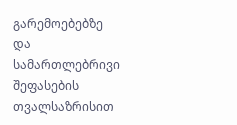გარემოებებზე და სამართლებრივი შეფასების თვალსაზრისით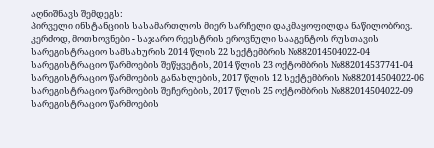აღნიშნავს შემდეგს:
პირველი ინსტანციის სასამართლოს მიერ სარჩელი დაკმაყოფილდა ნაწილობრივ. კერძოდ, მოთხოვნები - საჯარო რეესტრის ეროვნული სააგენტოს რუსთავის სარეგისტრაციო სამსახურის 2014 წლის 22 სექტემბრის №882014504022-04 სარეგისტრაციო წარმოების შეწყვეტის, 2014 წლის 23 ოქტომბრის №882014537741-04 სარეგისტრაციო წარმოების განახლების, 2017 წლის 12 სექტემბრის №882014504022-06 სარეგისტრაციო წარმოების შეჩერების, 2017 წლის 25 ოქტომბრის №882014504022-09 სარეგისტრაციო წარმოების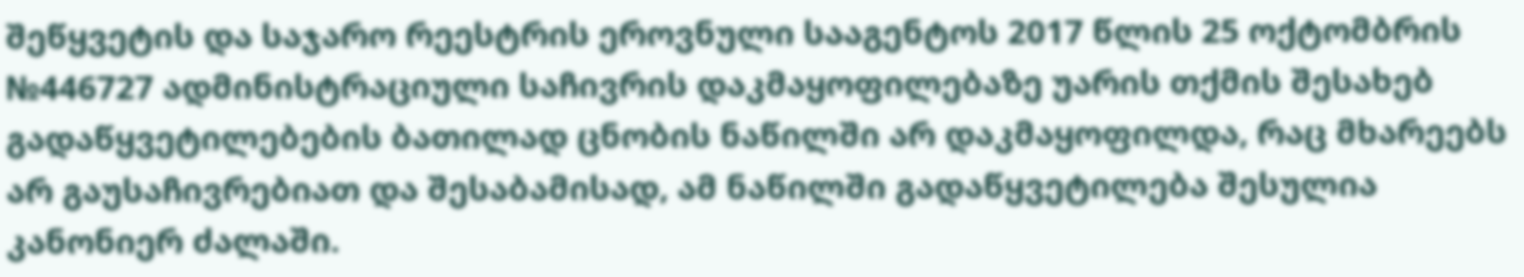შეწყვეტის და საჯარო რეესტრის ეროვნული სააგენტოს 2017 წლის 25 ოქტომბრის №446727 ადმინისტრაციული საჩივრის დაკმაყოფილებაზე უარის თქმის შესახებ გადაწყვეტილებების ბათილად ცნობის ნაწილში არ დაკმაყოფილდა, რაც მხარეებს არ გაუსაჩივრებიათ და შესაბამისად, ამ ნაწილში გადაწყვეტილება შესულია კანონიერ ძალაში.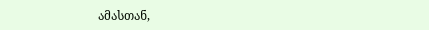ამასთან,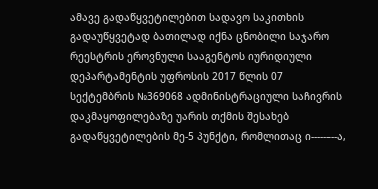ამავე გადაწყვეტილებით სადავო საკითხის გადაუწყვეტად ბათილად იქნა ცნობილი საჯარო რეესტრის ეროვნული სააგენტოს იურიდიული დეპარტამენტის უფროსის 2017 წლის 07 სექტემბრის №369068 ადმინისტრაციული საჩივრის დაკმაყოფილებაზე უარის თქმის შესახებ გადაწყვეტილების მე-5 პუნქტი, რომლითაც ი-----–--ა,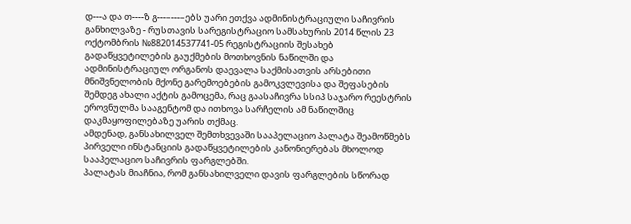დ---ა და თ----ზ გ---–---–ებს უარი ეთქვა ადმინისტრაციული საჩივრის განხილვაზე - რუსთავის სარეგისტრაციო სამსახურის 2014 წლის 23 ოქტომბრის №882014537741-05 რეგისტრაციის შესახებ გადაწყვეტილების გაუქმების მოთხოვნის ნაწილში და ადმინისტრაციულ ორგანოს დაევალა საქმისათვის არსებითი მნიშვნელობის მქონე გარემოებების გამოკვლევისა და შეფასების შემდეგ ახალი აქტის გამოცემა, რაც გაასაჩივრა სსიპ საჯარო რეესტრის ეროვნულმა სააგენტომ და ითხოვა სარჩელის ამ ნაწილშიც დაკმაყოფილებაზე უარის თქმაც.
ამდენად, განსახილველ შემთხვევაში სააპელაციო პალატა შეამოწმებს პირველი ინსტანციის გადაწყვეტილების კანონიერებას მხოლოდ სააპელაციო საჩივრის ფარგლებში.
პალატას მიაჩნია, რომ განსახილველი დავის ფარგლების სწორად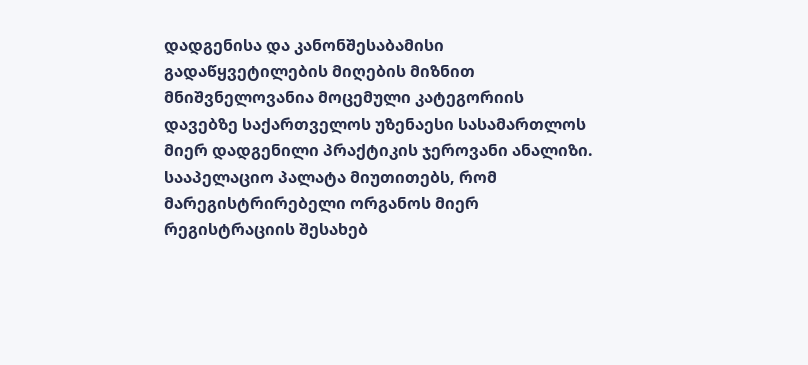დადგენისა და კანონშესაბამისი გადაწყვეტილების მიღების მიზნით მნიშვნელოვანია მოცემული კატეგორიის დავებზე საქართველოს უზენაესი სასამართლოს მიერ დადგენილი პრაქტიკის ჯეროვანი ანალიზი.
სააპელაციო პალატა მიუთითებს, რომ მარეგისტრირებელი ორგანოს მიერ რეგისტრაციის შესახებ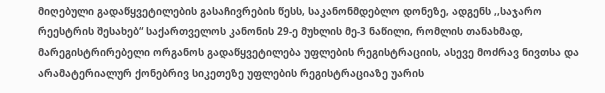მიღებული გადაწყვეტილების გასაჩივრების წესს, საკანონმდებლო დონეზე, ადგენს ,,საჯარო რეესტრის შესახებ“ საქართველოს კანონის 29-ე მუხლის მე-3 ნაწილი, რომლის თანახმად, მარეგისტრირებელი ორგანოს გადაწყვეტილება უფლების რეგისტრაციის, ასევე მოძრავ ნივთსა და არამატერიალურ ქონებრივ სიკეთეზე უფლების რეგისტრაციაზე უარის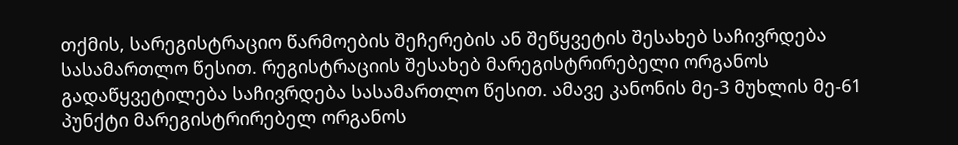თქმის, სარეგისტრაციო წარმოების შეჩერების ან შეწყვეტის შესახებ საჩივრდება სასამართლო წესით. რეგისტრაციის შესახებ მარეგისტრირებელი ორგანოს გადაწყვეტილება საჩივრდება სასამართლო წესით. ამავე კანონის მე-3 მუხლის მე-61 პუნქტი მარეგისტრირებელ ორგანოს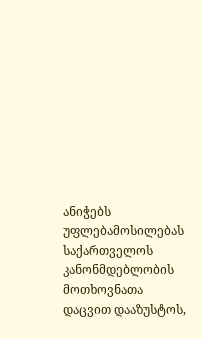ანიჭებს უფლებამოსილებას საქართველოს კანონმდებლობის მოთხოვნათა დაცვით დააზუსტოს,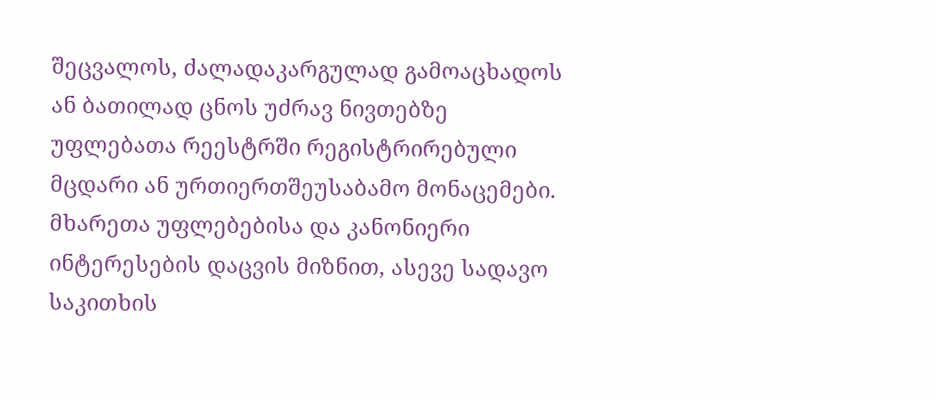შეცვალოს, ძალადაკარგულად გამოაცხადოს ან ბათილად ცნოს უძრავ ნივთებზე უფლებათა რეესტრში რეგისტრირებული მცდარი ან ურთიერთშეუსაბამო მონაცემები.
მხარეთა უფლებებისა და კანონიერი ინტერესების დაცვის მიზნით, ასევე სადავო საკითხის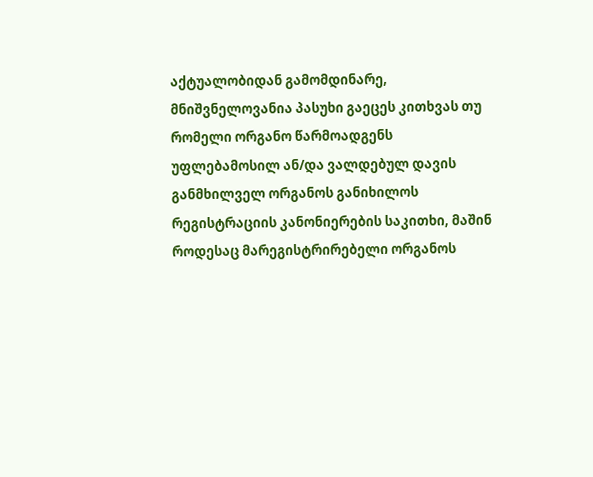აქტუალობიდან გამომდინარე, მნიშვნელოვანია პასუხი გაეცეს კითხვას თუ რომელი ორგანო წარმოადგენს უფლებამოსილ ან/და ვალდებულ დავის განმხილველ ორგანოს განიხილოს რეგისტრაციის კანონიერების საკითხი, მაშინ როდესაც მარეგისტრირებელი ორგანოს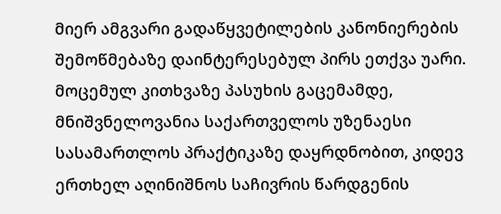მიერ ამგვარი გადაწყვეტილების კანონიერების შემოწმებაზე დაინტერესებულ პირს ეთქვა უარი.
მოცემულ კითხვაზე პასუხის გაცემამდე, მნიშვნელოვანია საქართველოს უზენაესი სასამართლოს პრაქტიკაზე დაყრდნობით, კიდევ ერთხელ აღინიშნოს საჩივრის წარდგენის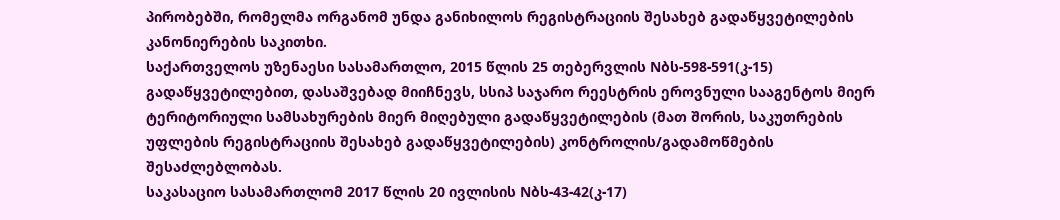პირობებში, რომელმა ორგანომ უნდა განიხილოს რეგისტრაციის შესახებ გადაწყვეტილების კანონიერების საკითხი.
საქართველოს უზენაესი სასამართლო, 2015 წლის 25 თებერვლის Nბს-598-591(კ-15) გადაწყვეტილებით, დასაშვებად მიიჩნევს, სსიპ საჯარო რეესტრის ეროვნული სააგენტოს მიერ ტერიტორიული სამსახურების მიერ მიღებული გადაწყვეტილების (მათ შორის, საკუთრების უფლების რეგისტრაციის შესახებ გადაწყვეტილების) კონტროლის/გადამოწმების შესაძლებლობას.
საკასაციო სასამართლომ 2017 წლის 20 ივლისის Nბს-43-42(კ-17)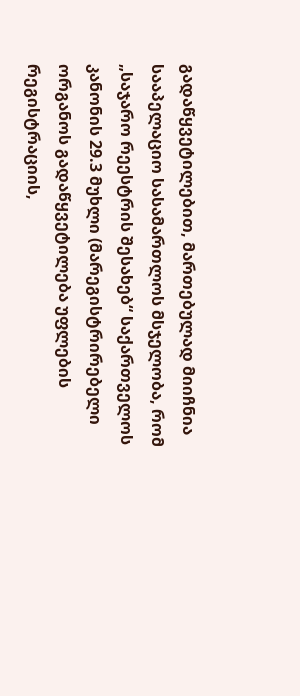გადაწყვეტილებით, მართებულად მიიჩნია სააპელაციო სასამართლოს მსჯელობა, რომ „საჯარო რეესტრის შესახებ“ საქართველოს კანონის 29.3 მუხლი (მარეგისტრირებელი ორგანოს გადაწყვეტილება უფლების რეგისტრაციის,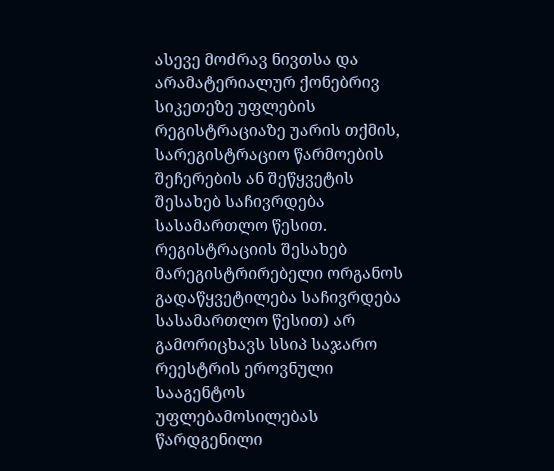ასევე მოძრავ ნივთსა და არამატერიალურ ქონებრივ სიკეთეზე უფლების რეგისტრაციაზე უარის თქმის, სარეგისტრაციო წარმოების შეჩერების ან შეწყვეტის შესახებ საჩივრდება სასამართლო წესით. რეგისტრაციის შესახებ მარეგისტრირებელი ორგანოს გადაწყვეტილება საჩივრდება სასამართლო წესით) არ გამორიცხავს სსიპ საჯარო რეესტრის ეროვნული სააგენტოს უფლებამოსილებას წარდგენილი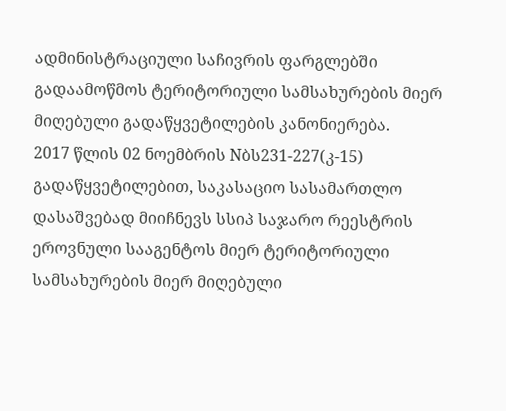ადმინისტრაციული საჩივრის ფარგლებში გადაამოწმოს ტერიტორიული სამსახურების მიერ მიღებული გადაწყვეტილების კანონიერება.
2017 წლის 02 ნოემბრის Nბს231-227(კ-15) გადაწყვეტილებით, საკასაციო სასამართლო დასაშვებად მიიჩნევს სსიპ საჯარო რეესტრის ეროვნული სააგენტოს მიერ ტერიტორიული სამსახურების მიერ მიღებული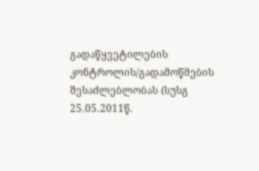გადაწყვეტილების კონტროლის/გადამოწმების შესაძლებლობას (სუსგ 25.05.2011წ.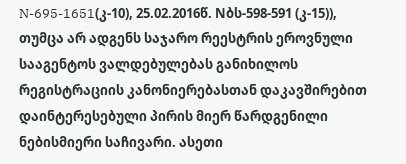N-695-1651(კ-10), 25.02.2016წ. Nბს-598-591 (კ-15)), თუმცა არ ადგენს საჯარო რეესტრის ეროვნული სააგენტოს ვალდებულებას განიხილოს რეგისტრაციის კანონიერებასთან დაკავშირებით დაინტერესებული პირის მიერ წარდგენილი ნებისმიერი საჩივარი. ასეთი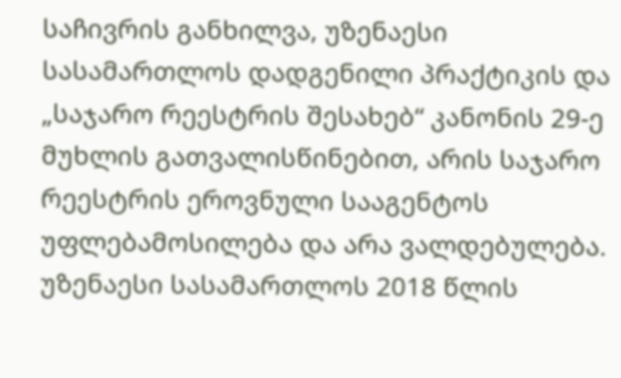საჩივრის განხილვა, უზენაესი სასამართლოს დადგენილი პრაქტიკის და „საჯარო რეესტრის შესახებ“ კანონის 29-ე მუხლის გათვალისწინებით, არის საჯარო რეესტრის ეროვნული სააგენტოს უფლებამოსილება და არა ვალდებულება.
უზენაესი სასამართლოს 2018 წლის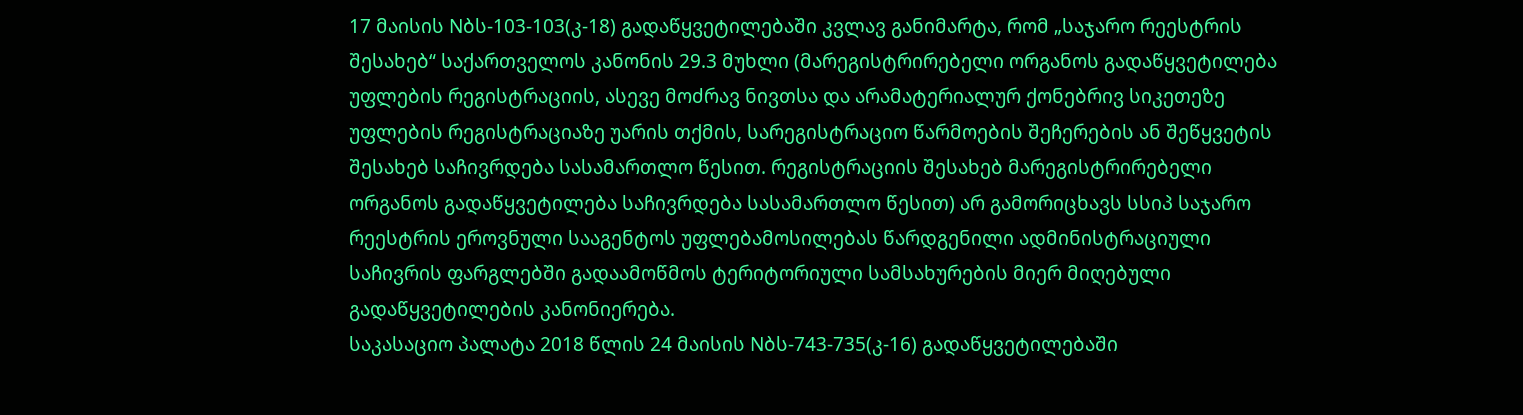17 მაისის Nბს-103-103(კ-18) გადაწყვეტილებაში კვლავ განიმარტა, რომ „საჯარო რეესტრის შესახებ“ საქართველოს კანონის 29.3 მუხლი (მარეგისტრირებელი ორგანოს გადაწყვეტილება უფლების რეგისტრაციის, ასევე მოძრავ ნივთსა და არამატერიალურ ქონებრივ სიკეთეზე უფლების რეგისტრაციაზე უარის თქმის, სარეგისტრაციო წარმოების შეჩერების ან შეწყვეტის შესახებ საჩივრდება სასამართლო წესით. რეგისტრაციის შესახებ მარეგისტრირებელი ორგანოს გადაწყვეტილება საჩივრდება სასამართლო წესით) არ გამორიცხავს სსიპ საჯარო რეესტრის ეროვნული სააგენტოს უფლებამოსილებას წარდგენილი ადმინისტრაციული საჩივრის ფარგლებში გადაამოწმოს ტერიტორიული სამსახურების მიერ მიღებული გადაწყვეტილების კანონიერება.
საკასაციო პალატა 2018 წლის 24 მაისის Nბს-743-735(კ-16) გადაწყვეტილებაში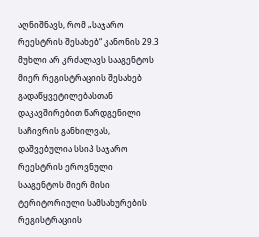აღნიშნავს, რომ „საჯარო რეესტრის შესახებ“ კანონის 29.3 მუხლი არ კრძალავს სააგენტოს მიერ რეგისტრაციის შესახებ გადაწყვეტილებასთან დაკავშირებით წარდგენილი საჩივრის განხილვას, დაშვებულია სსიპ საჯარო რეესტრის ეროვნული სააგენტოს მიერ მისი ტერიტორიული სამსახურების რეგისტრაციის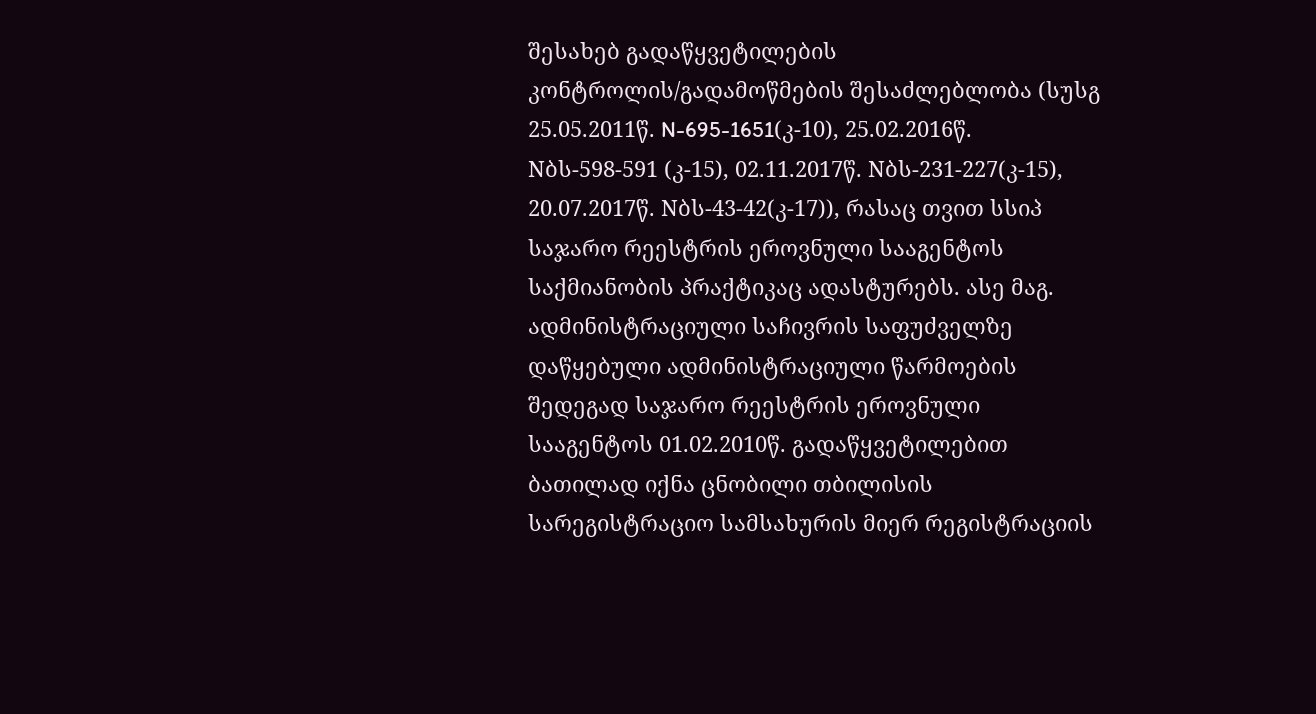შესახებ გადაწყვეტილების კონტროლის/გადამოწმების შესაძლებლობა (სუსგ 25.05.2011წ. N-695-1651(კ-10), 25.02.2016წ. Nბს-598-591 (კ-15), 02.11.2017წ. Nბს-231-227(კ-15), 20.07.2017წ. Nბს-43-42(კ-17)), რასაც თვით სსიპ საჯარო რეესტრის ეროვნული სააგენტოს საქმიანობის პრაქტიკაც ადასტურებს. ასე მაგ. ადმინისტრაციული საჩივრის საფუძველზე დაწყებული ადმინისტრაციული წარმოების შედეგად საჯარო რეესტრის ეროვნული სააგენტოს 01.02.2010წ. გადაწყვეტილებით ბათილად იქნა ცნობილი თბილისის სარეგისტრაციო სამსახურის მიერ რეგისტრაციის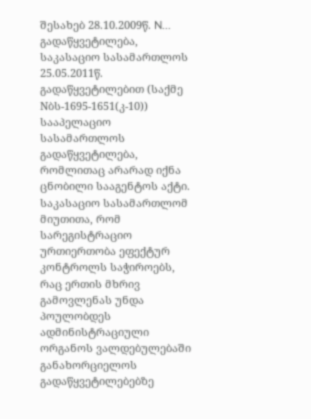შესახებ 28.10.2009წ. N... გადაწყვეტილება, საკასაციო სასამართლოს 25.05.2011წ. გადაწყვეტილებით (საქმე Nბს-1695-1651(კ-10)) სააპელაციო სასამართლოს გადაწყვეტილება, რომლითაც არარად იქნა ცნობილი სააგენტოს აქტი. საკასაციო სასამართლომ მიუთითა, რომ სარეგისტრაციო ურთიერთობა ეფექტურ კონტროლს საჭიროებს, რაც ერთის მხრივ გამოვლენას უნდა პოულობდეს ადმინისტრაციული ორგანოს ვალდებულებაში განახორციელოს გადაწყვეტილებებზე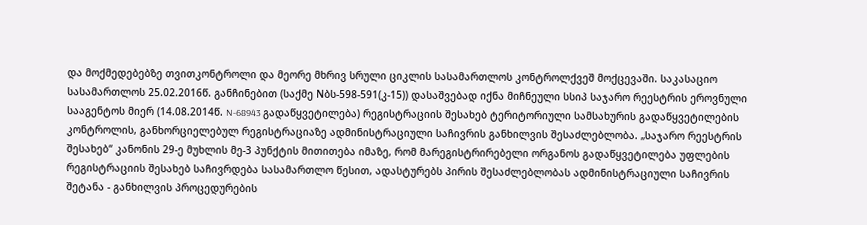და მოქმედებებზე თვითკონტროლი და მეორე მხრივ სრული ციკლის სასამართლოს კონტროლქვეშ მოქცევაში. საკასაციო სასამართლოს 25.02.2016წ. განჩინებით (საქმე Nბს-598-591(კ-15)) დასაშვებად იქნა მიჩნეული სსიპ საჯარო რეესტრის ეროვნული სააგენტოს მიერ (14.08.2014წ. N-68943 გადაწყვეტილება) რეგისტრაციის შესახებ ტერიტორიული სამსახურის გადაწყვეტილების კონტროლის, განხორციელებულ რეგისტრაციაზე ადმინისტრაციული საჩივრის განხილვის შესაძლებლობა. „საჯარო რეესტრის შესახებ“ კანონის 29-ე მუხლის მე-3 პუნქტის მითითება იმაზე, რომ მარეგისტრირებელი ორგანოს გადაწყვეტილება უფლების რეგისტრაციის შესახებ საჩივრდება სასამართლო წესით, ადასტურებს პირის შესაძლებლობას ადმინისტრაციული საჩივრის შეტანა - განხილვის პროცედურების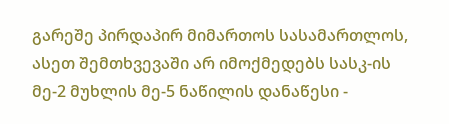გარეშე პირდაპირ მიმართოს სასამართლოს, ასეთ შემთხვევაში არ იმოქმედებს სასკ-ის მე-2 მუხლის მე-5 ნაწილის დანაწესი -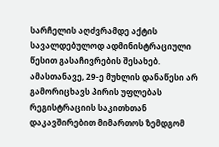სარჩელის აღძვრამდე აქტის სავალდებულოდ ადმინისტრაციული წესით გასაჩივრების შესახებ. ამასთანავე, 29-ე მუხლის დანაწესი არ გამორიცხავს პირის უფლებას რეგისტრაციის საკითხთან დაკავშირებით მიმართოს ზემდგომ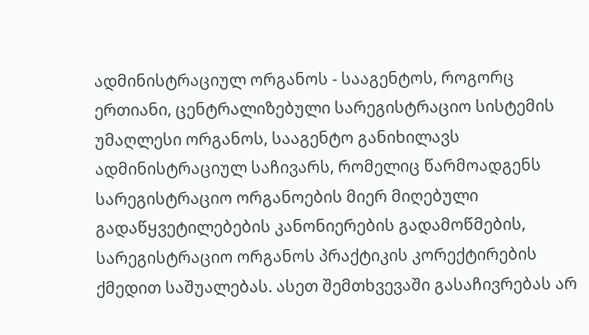ადმინისტრაციულ ორგანოს - სააგენტოს, როგორც ერთიანი, ცენტრალიზებული სარეგისტრაციო სისტემის უმაღლესი ორგანოს, სააგენტო განიხილავს ადმინისტრაციულ საჩივარს, რომელიც წარმოადგენს სარეგისტრაციო ორგანოების მიერ მიღებული გადაწყვეტილებების კანონიერების გადამოწმების, სარეგისტრაციო ორგანოს პრაქტიკის კორექტირების ქმედით საშუალებას. ასეთ შემთხვევაში გასაჩივრებას არ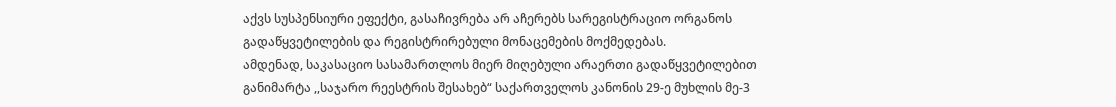აქვს სუსპენსიური ეფექტი, გასაჩივრება არ აჩერებს სარეგისტრაციო ორგანოს გადაწყვეტილების და რეგისტრირებული მონაცემების მოქმედებას.
ამდენად, საკასაციო სასამართლოს მიერ მიღებული არაერთი გადაწყვეტილებით განიმარტა ,,საჯარო რეესტრის შესახებ“ საქართველოს კანონის 29-ე მუხლის მე-3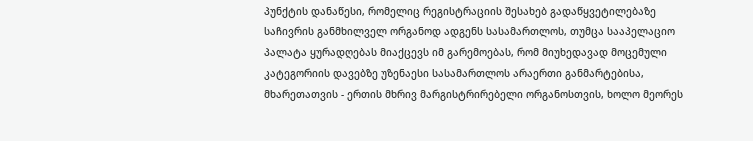პუნქტის დანაწესი, რომელიც რეგისტრაციის შესახებ გადაწყვეტილებაზე საჩივრის განმხილველ ორგანოდ ადგენს სასამართლოს, თუმცა სააპელაციო პალატა ყურადღებას მიაქცევს იმ გარემოებას, რომ მიუხედავად მოცემული კატეგორიის დავებზე უზენაესი სასამართლოს არაერთი განმარტებისა, მხარეთათვის - ერთის მხრივ მარგისტრირებელი ორგანოსთვის, ხოლო მეორეს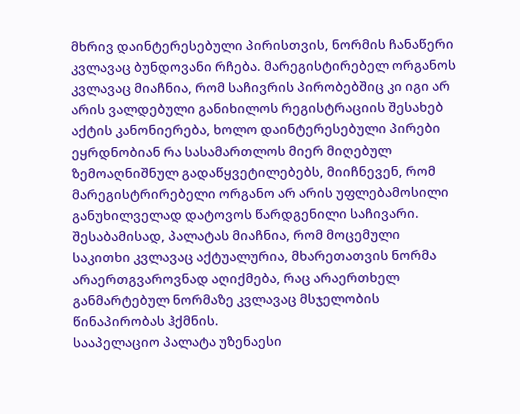მხრივ დაინტერესებული პირისთვის, ნორმის ჩანაწერი კვლავაც ბუნდოვანი რჩება. მარეგისტირებელ ორგანოს კვლავაც მიაჩნია, რომ საჩივრის პირობებშიც კი იგი არ არის ვალდებული განიხილოს რეგისტრაციის შესახებ აქტის კანონიერება, ხოლო დაინტერესებული პირები ეყრდნობიან რა სასამართლოს მიერ მიღებულ ზემოაღნიშნულ გადაწყვეტილებებს, მიიჩნევენ, რომ მარეგისტრირებელი ორგანო არ არის უფლებამოსილი განუხილველად დატოვოს წარდგენილი საჩივარი. შესაბამისად, პალატას მიაჩნია, რომ მოცემული საკითხი კვლავაც აქტუალურია, მხარეთათვის ნორმა არაერთგვაროვნად აღიქმება, რაც არაერთხელ განმარტებულ ნორმაზე კვლავაც მსჯელობის წინაპირობას ჰქმნის.
სააპელაციო პალატა უზენაესი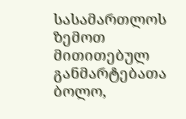სასამართლოს ზემოთ მითითებულ განმარტებათა ბოლო,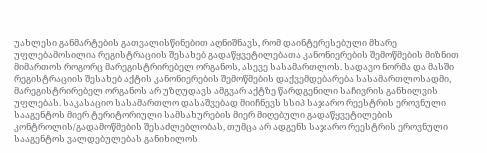უახლესი განმარტების გათვალისწინებით აღნიშნავს, რომ დაინტერესებული მხარე უფლებამოსილია რეგისტრაციის შესახებ გადაწყვეტილებათა კანონიერების შემოწმების მიზნით მიმართოს როგორც მარეგისტრირებელ ორგანოს, ასევე სასამართლოს. სადავო ნორმა და მასში რეგისტრაციის შესახებ აქტის კანონიერების შემოწმების დაქვემდებარება სასამართლოსადმი, მარეგისტრირებელ ორგანოს არ უზღუდავს ამგვარ აქტზე წარდგენილი საჩივრის განხილვის უფლებას. საკასაციო სასამართლო დასაშვებად მიიჩნევს სსიპ საჯარო რეესტრის ეროვნული სააგენტოს მიერ ტერიტორიული სამსახურების მიერ მიღებული გადაწყვეტილების კონტროლის/გადამოწმების შესაძლებლობას, თუმცა არ ადგენს საჯარო რეესტრის ეროვნული სააგენტოს ვალდებულებას განიხილოს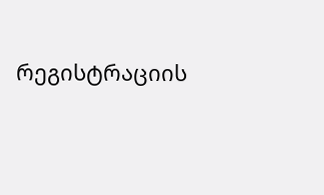რეგისტრაციის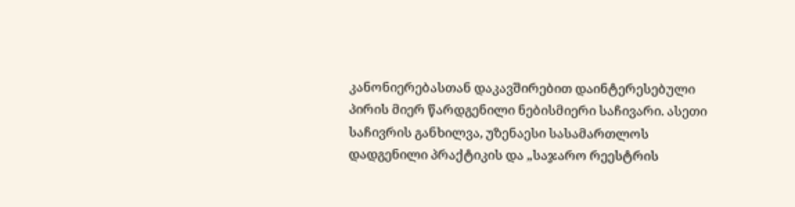კანონიერებასთან დაკავშირებით დაინტერესებული პირის მიერ წარდგენილი ნებისმიერი საჩივარი. ასეთი საჩივრის განხილვა, უზენაესი სასამართლოს დადგენილი პრაქტიკის და „საჯარო რეესტრის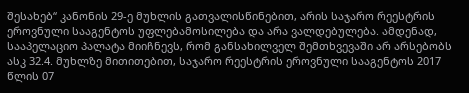შესახებ“ კანონის 29-ე მუხლის გათვალისწინებით, არის საჯარო რეესტრის ეროვნული სააგენტოს უფლებამოსილება და არა ვალდებულება. ამდენად, სააპელაციო პალატა მიიჩნევს, რომ განსახილველ შემთხვევაში არ არსებობს ასკ 32.4. მუხლზე მითითებით, საჯარო რეესტრის ეროვნული სააგენტოს 2017 წლის 07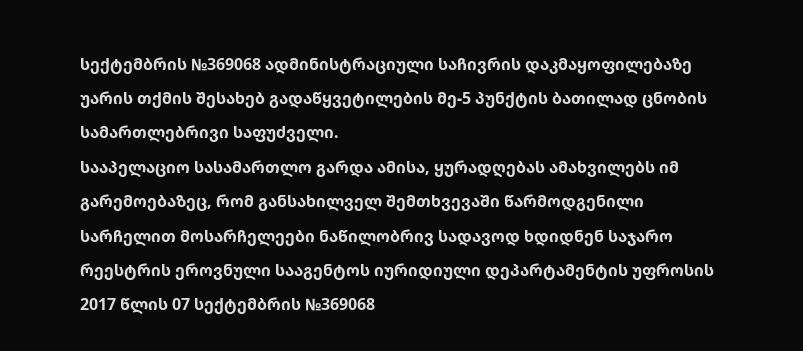სექტემბრის №369068 ადმინისტრაციული საჩივრის დაკმაყოფილებაზე უარის თქმის შესახებ გადაწყვეტილების მე-5 პუნქტის ბათილად ცნობის სამართლებრივი საფუძველი.
სააპელაციო სასამართლო გარდა ამისა, ყურადღებას ამახვილებს იმ გარემოებაზეც, რომ განსახილველ შემთხვევაში წარმოდგენილი სარჩელით მოსარჩელეები ნაწილობრივ სადავოდ ხდიდნენ საჯარო რეესტრის ეროვნული სააგენტოს იურიდიული დეპარტამენტის უფროსის 2017 წლის 07 სექტემბრის №369068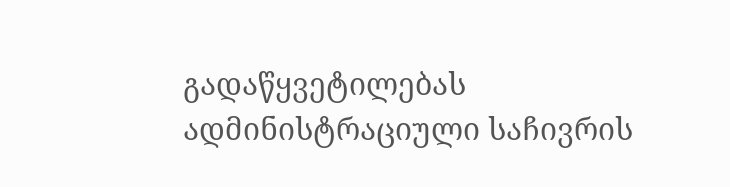გადაწყვეტილებას ადმინისტრაციული საჩივრის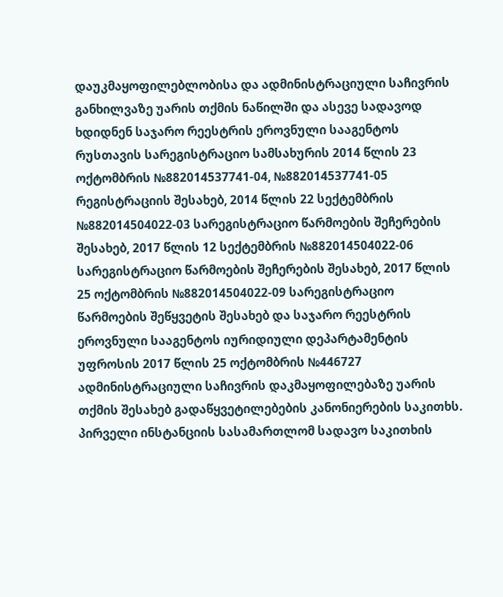დაუკმაყოფილებლობისა და ადმინისტრაციული საჩივრის განხილვაზე უარის თქმის ნაწილში და ასევე სადავოდ ხდიდნენ საჯარო რეესტრის ეროვნული სააგენტოს რუსთავის სარეგისტრაციო სამსახურის 2014 წლის 23 ოქტომბრის №882014537741-04, №882014537741-05 რეგისტრაციის შესახებ, 2014 წლის 22 სექტემბრის №882014504022-03 სარეგისტრაციო წარმოების შეჩერების შესახებ, 2017 წლის 12 სექტემბრის №882014504022-06 სარეგისტრაციო წარმოების შეჩერების შესახებ, 2017 წლის 25 ოქტომბრის №882014504022-09 სარეგისტრაციო წარმოების შეწყვეტის შესახებ და საჯარო რეესტრის ეროვნული სააგენტოს იურიდიული დეპარტამენტის უფროსის 2017 წლის 25 ოქტომბრის №446727 ადმინისტრაციული საჩივრის დაკმაყოფილებაზე უარის თქმის შესახებ გადაწყვეტილებების კანონიერების საკითხს.
პირველი ინსტანციის სასამართლომ სადავო საკითხის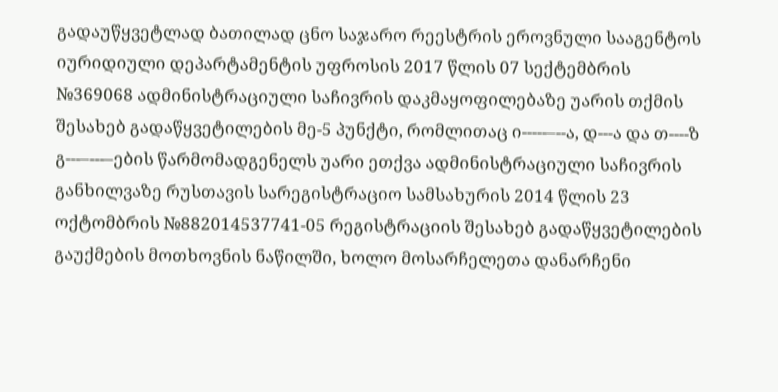გადაუწყვეტლად ბათილად ცნო საჯარო რეესტრის ეროვნული სააგენტოს იურიდიული დეპარტამენტის უფროსის 2017 წლის 07 სექტემბრის №369068 ადმინისტრაციული საჩივრის დაკმაყოფილებაზე უარის თქმის შესახებ გადაწყვეტილების მე-5 პუნქტი, რომლითაც ი-----–--ა, დ---ა და თ----ზ გ---–---–ების წარმომადგენელს უარი ეთქვა ადმინისტრაციული საჩივრის განხილვაზე რუსთავის სარეგისტრაციო სამსახურის 2014 წლის 23 ოქტომბრის №882014537741-05 რეგისტრაციის შესახებ გადაწყვეტილების გაუქმების მოთხოვნის ნაწილში, ხოლო მოსარჩელეთა დანარჩენი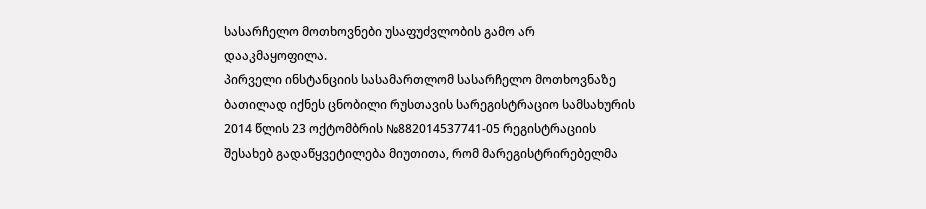სასარჩელო მოთხოვნები უსაფუძვლობის გამო არ დააკმაყოფილა.
პირველი ინსტანციის სასამართლომ სასარჩელო მოთხოვნაზე ბათილად იქნეს ცნობილი რუსთავის სარეგისტრაციო სამსახურის 2014 წლის 23 ოქტომბრის №882014537741-05 რეგისტრაციის შესახებ გადაწყვეტილება მიუთითა, რომ მარეგისტრირებელმა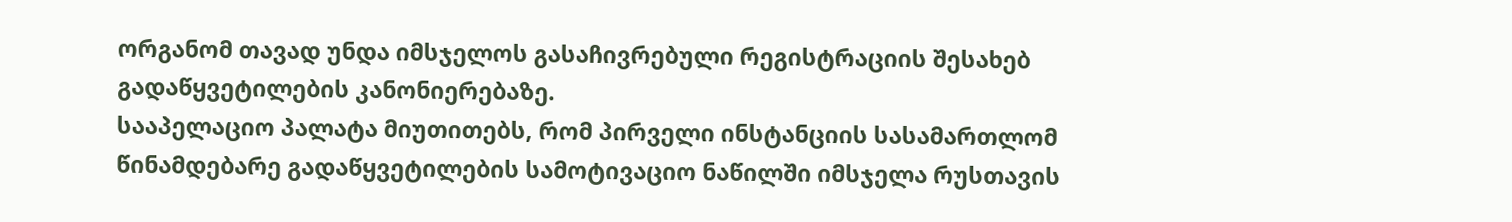ორგანომ თავად უნდა იმსჯელოს გასაჩივრებული რეგისტრაციის შესახებ გადაწყვეტილების კანონიერებაზე.
სააპელაციო პალატა მიუთითებს, რომ პირველი ინსტანციის სასამართლომ წინამდებარე გადაწყვეტილების სამოტივაციო ნაწილში იმსჯელა რუსთავის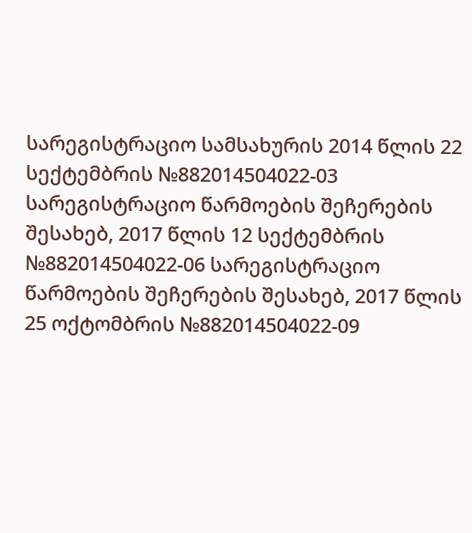სარეგისტრაციო სამსახურის 2014 წლის 22 სექტემბრის №882014504022-03 სარეგისტრაციო წარმოების შეჩერების შესახებ, 2017 წლის 12 სექტემბრის №882014504022-06 სარეგისტრაციო წარმოების შეჩერების შესახებ, 2017 წლის 25 ოქტომბრის №882014504022-09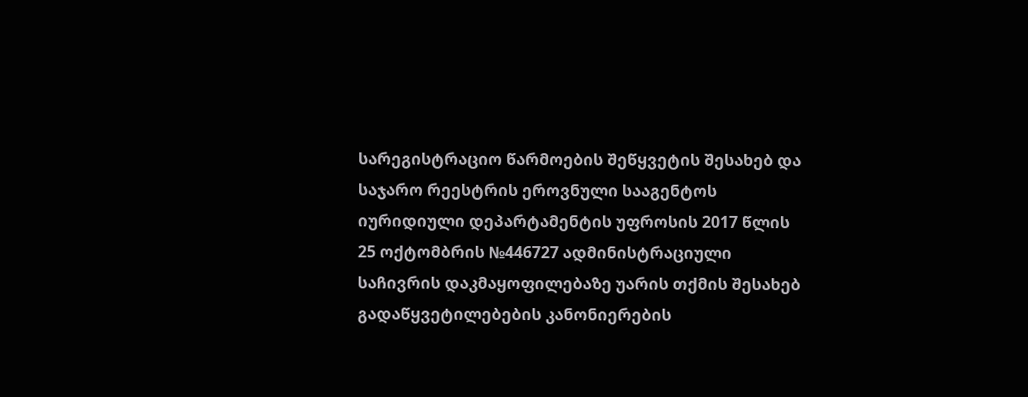სარეგისტრაციო წარმოების შეწყვეტის შესახებ და საჯარო რეესტრის ეროვნული სააგენტოს იურიდიული დეპარტამენტის უფროსის 2017 წლის 25 ოქტომბრის №446727 ადმინისტრაციული საჩივრის დაკმაყოფილებაზე უარის თქმის შესახებ გადაწყვეტილებების კანონიერების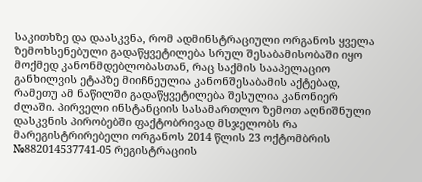საკითხზე და დაასკვნა, რომ ადმინსტრაციული ორგანოს ყველა ზემოხსენებული გადაწყვეტილება სრულ შესაბამისობაში იყო მოქმედ კანონმდებლობასთან, რაც საქმის სააპელაციო განხილვის ეტაპზე მიიჩნეულია კანონშესაბამის აქტებად, რამეთუ ამ ნაწილში გადაწყვეტილება შესულია კანონიერ ძლაში. პირველი ინსტანციის სასამართლო ზემოთ აღნიშნული დასკვნის პირობებში ფაქტობრივად მსჯელობს რა მარეგისტრირებელი ორგანოს 2014 წლის 23 ოქტომბრის №882014537741-05 რეგისტრაციის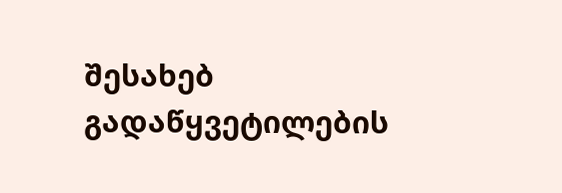შესახებ გადაწყვეტილების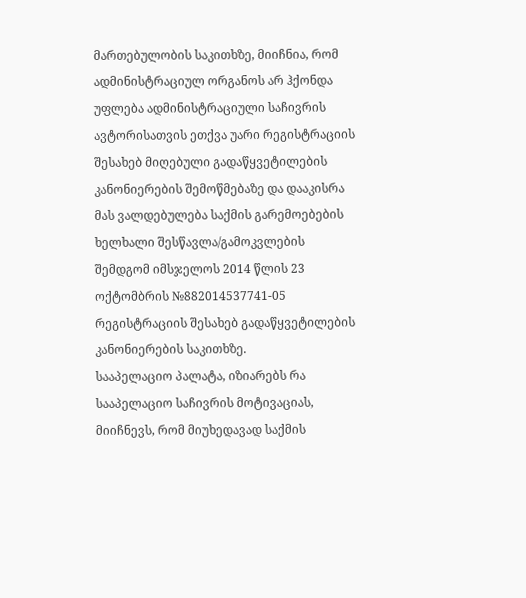მართებულობის საკითხზე, მიიჩნია, რომ ადმინისტრაციულ ორგანოს არ ჰქონდა უფლება ადმინისტრაციული საჩივრის ავტორისათვის ეთქვა უარი რეგისტრაციის შესახებ მიღებული გადაწყვეტილების კანონიერების შემოწმებაზე და დააკისრა მას ვალდებულება საქმის გარემოებების ხელხალი შესწავლა/გამოკვლების შემდგომ იმსჯელოს 2014 წლის 23 ოქტომბრის №882014537741-05 რეგისტრაციის შესახებ გადაწყვეტილების კანონიერების საკითხზე.
სააპელაციო პალატა, იზიარებს რა სააპელაციო საჩივრის მოტივაციას, მიიჩნევს, რომ მიუხედავად საქმის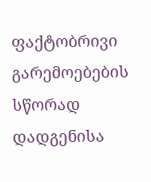ფაქტობრივი გარემოებების სწორად დადგენისა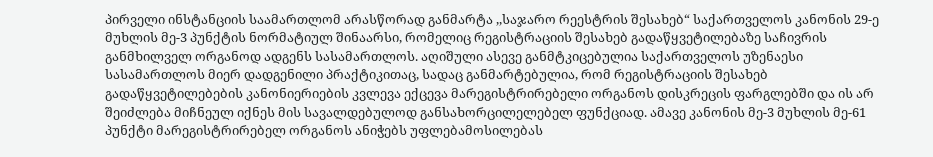პირველი ინსტანციის საამართლომ არასწორად განმარტა ,,საჯარო რეესტრის შესახებ“ საქართველოს კანონის 29-ე მუხლის მე-3 პუნქტის ნორმატიულ შინაარსი, რომელიც რეგისტრაციის შესახებ გადაწყვეტილებაზე საჩივრის განმხილველ ორგანოდ ადგენს სასამართლოს. აღიშული ასევე განმტკიცებულია საქართველოს უზენაესი სასამართლოს მიერ დადგენილი პრაქტიკითაც, სადაც განმარტებულია, რომ რეგისტრაციის შესახებ გადაწყვეტილებების კანონიერიების კვლევა ექცევა მარეგისტრირებელი ორგანოს დისკრეცის ფარგლებში და ის არ შეიძლება მიჩნეულ იქნეს მის სავალდებულოდ განსახორცილელებელ ფუნქციად. ამავე კანონის მე-3 მუხლის მე-61 პუნქტი მარეგისტრირებელ ორგანოს ანიჭებს უფლებამოსილებას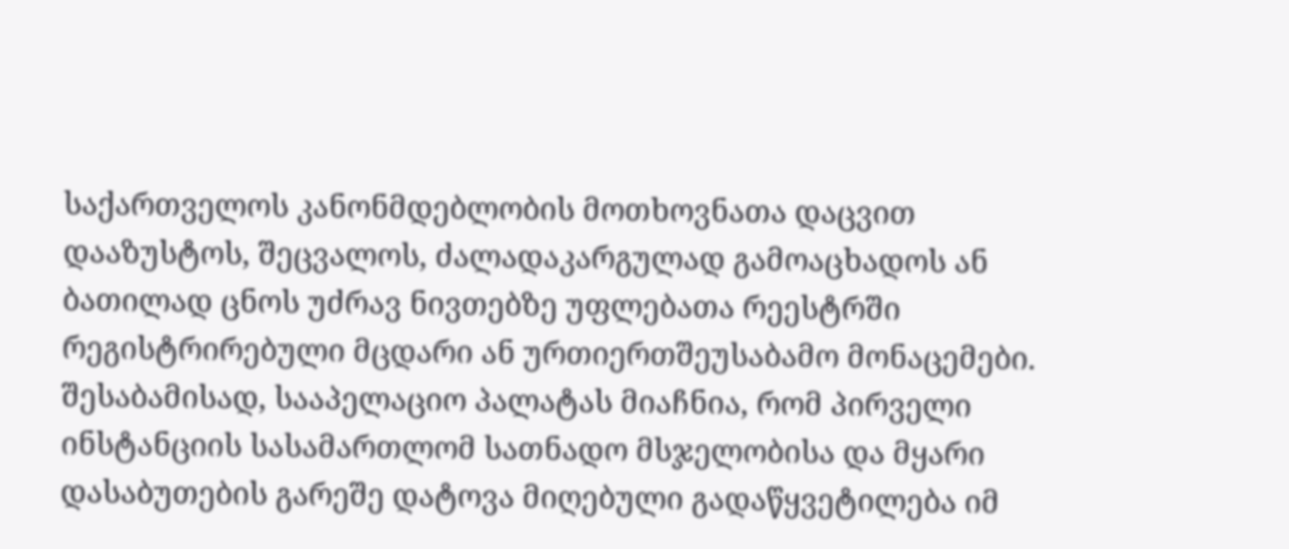საქართველოს კანონმდებლობის მოთხოვნათა დაცვით დააზუსტოს, შეცვალოს, ძალადაკარგულად გამოაცხადოს ან ბათილად ცნოს უძრავ ნივთებზე უფლებათა რეესტრში რეგისტრირებული მცდარი ან ურთიერთშეუსაბამო მონაცემები.
შესაბამისად, სააპელაციო პალატას მიაჩნია, რომ პირველი ინსტანციის სასამართლომ სათნადო მსჯელობისა და მყარი დასაბუთების გარეშე დატოვა მიღებული გადაწყვეტილება იმ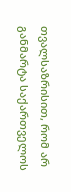თვალსაზრისით, რომ არ განმარტა საქართველოს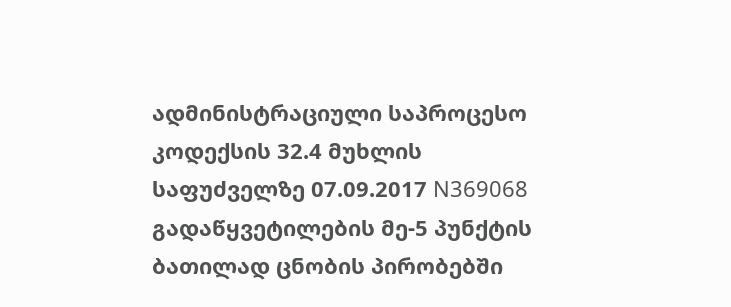ადმინისტრაციული საპროცესო კოდექსის 32.4 მუხლის საფუძველზე 07.09.2017 N369068 გადაწყვეტილების მე-5 პუნქტის ბათილად ცნობის პირობებში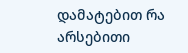დამატებით რა არსებითი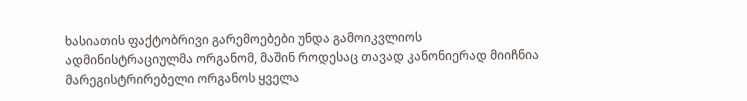ხასიათის ფაქტობრივი გარემოებები უნდა გამოიკვლიოს ადმინისტრაციულმა ორგანომ, მაშინ როდესაც თავად კანონიერად მიიჩნია მარეგისტრირებელი ორგანოს ყველა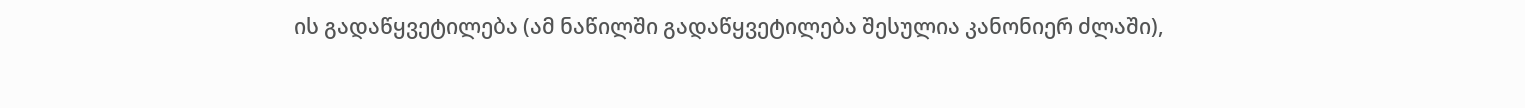ის გადაწყვეტილება (ამ ნაწილში გადაწყვეტილება შესულია კანონიერ ძლაში),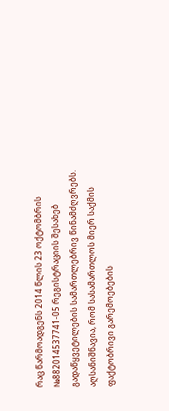რაც წარმოადგენს 2014 წლის 23 ოქტომბრის №882014537741-05 რეგისტრაციის შესახებ გადაწყვეტილების სამართლებრივ წინამძღვრებს. აღსანიშნავია, რომ სასამართლოს მიერ საქმის ფაქტობრივი გარემოებების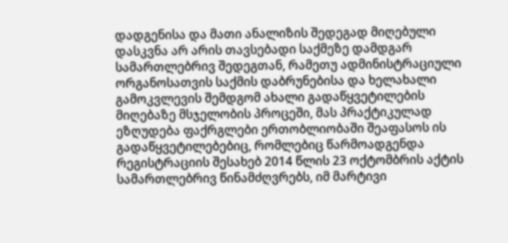დადგენისა და მათი ანალიზის შედეგად მიღებული დასკვნა არ არის თავსებადი საქმეზე დამდგარ სამართლებრივ შედეგთან, რამეთუ ადმინისტრაციული ორგანოსათვის საქმის დაბრუნებისა და ხელახალი გამოკვლევის შემდგომ ახალი გადაწყვეტილების მიღებაზე მსჯელობის პროცეში, მას პრაქტიკულად ეზღუდება ფაქრგლები ერთობლიობაში შეაფასოს ის გადაწყვეტილებებიც, რომლებიც წარმოადგენდა რეგისტრაციის შესახებ 2014 წლის 23 ოქტომბრის აქტის სამართლებრივ წინამძღვრებს, იმ მარტივი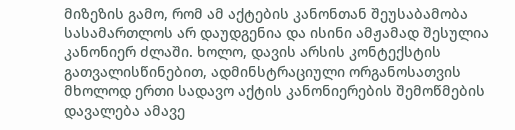მიზეზის გამო, რომ ამ აქტების კანონთან შეუსაბამობა სასამართლოს არ დაუდგენია და ისინი ამჟამად შესულია კანონიერ ძლაში. ხოლო, დავის არსის კონტექსტის გათვალისწინებით, ადმინსტრაციული ორგანოსათვის მხოლოდ ერთი სადავო აქტის კანონიერების შემოწმების დავალება ამავე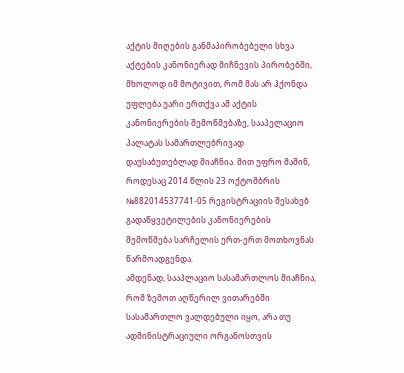აქტის მიღების განმაპირობებელი სხვა აქტების კანონიერად მიჩნევის პირობებში, მხოლოდ იმ მოტივით, რომ მას არ ჰქონდა უფლება უარი ერთქვა ამ აქტის კანონიერების შემოწმებაზე, სააპელაციო პალატას სამართლებრივად დაუსაბუთებლად მიაჩნია. მით უფრო მაშინ, როდესაც 2014 წლის 23 ოქტომბრის №882014537741-05 რეგისტრაციის შესახებ გადაწყვეტილების კანონიერების შემოწმება სარჩელის ერთ-ერთ მოთხოვნას წარმოადგენდა.
ამდენად, სააპლაციო სასამართლოს მიაჩნია, რომ ზემოთ აღწერილ ვითარებში სასამართლო ვალდებული იყო, არა თუ ადმინისტრაციული ორგანოსთვის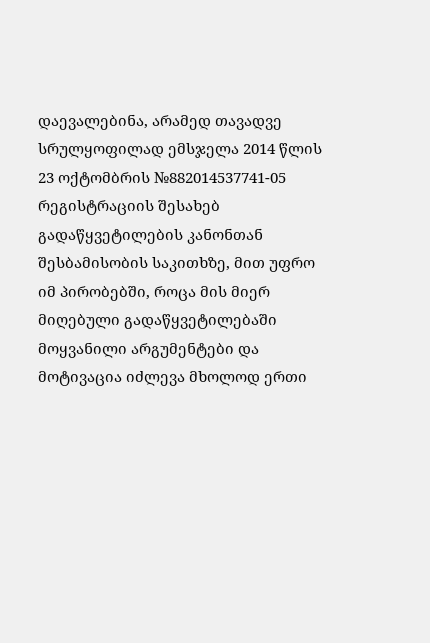დაევალებინა, არამედ თავადვე სრულყოფილად ემსჯელა 2014 წლის 23 ოქტომბრის №882014537741-05 რეგისტრაციის შესახებ გადაწყვეტილების კანონთან შესბამისობის საკითხზე, მით უფრო იმ პირობებში, როცა მის მიერ მიღებული გადაწყვეტილებაში მოყვანილი არგუმენტები და მოტივაცია იძლევა მხოლოდ ერთი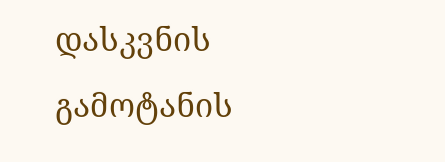დასკვნის გამოტანის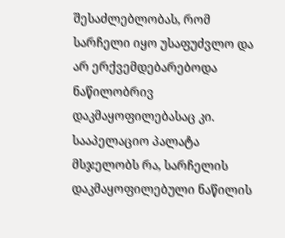შესაძლებლობას, რომ სარჩელი იყო უსაფუძვლო და არ ერქვემდებარებოდა ნაწილობრივ დაკმაყოფილებასაც კი.
სააპელაციო პალატა მსჯელობს რა, სარჩელის დაკმაყოფილებული ნაწილის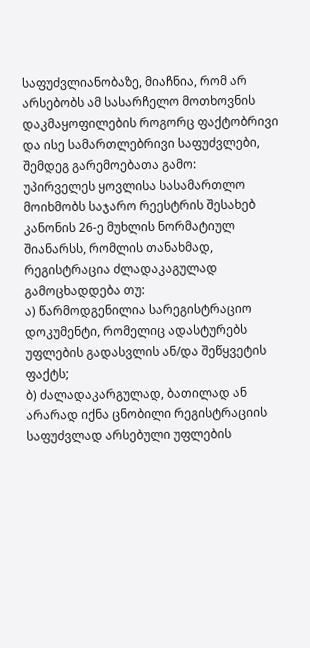საფუძვლიანობაზე, მიაჩნია, რომ არ არსებობს ამ სასარჩელო მოთხოვნის დაკმაყოფილების როგორც ფაქტობრივი და ისე სამართლებრივი საფუძვლები, შემდეგ გარემოებათა გამო:
უპირველეს ყოვლისა სასამართლო მოიხმობს საჯარო რეესტრის შესახებ კანონის 26-ე მუხლის ნორმატიულ შიანარსს, რომლის თანახმად, რეგისტრაცია ძლადაკაგულად გამოცხადდება თუ:
ა) წარმოდგენილია სარეგისტრაციო დოკუმენტი, რომელიც ადასტურებს უფლების გადასვლის ან/და შეწყვეტის ფაქტს;
ბ) ძალადაკარგულად, ბათილად ან არარად იქნა ცნობილი რეგისტრაციის საფუძვლად არსებული უფლების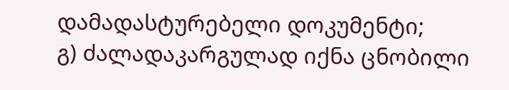დამადასტურებელი დოკუმენტი;
გ) ძალადაკარგულად იქნა ცნობილი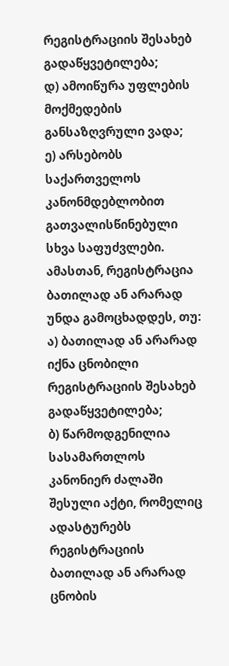რეგისტრაციის შესახებ გადაწყვეტილება;
დ) ამოიწურა უფლების მოქმედების განსაზღვრული ვადა;
ე) არსებობს საქართველოს კანონმდებლობით გათვალისწინებული სხვა საფუძვლები.
ამასთან, რეგისტრაცია ბათილად ან არარად უნდა გამოცხადდეს, თუ:
ა) ბათილად ან არარად იქნა ცნობილი რეგისტრაციის შესახებ გადაწყვეტილება;
ბ) წარმოდგენილია სასამართლოს კანონიერ ძალაში შესული აქტი, რომელიც ადასტურებს რეგისტრაციის ბათილად ან არარად ცნობის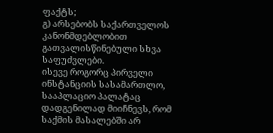ფაქტს;
გ) არსებობს საქართველოს კანონმდებლობით გათვალისწინებული სხვა საფუძვლები.
ისევე როგორც პირველი ინსტანციის სასამართლო, სააპლაციო პალატაც დადგენილად მიიჩნევს, რომ საქმის მასალებში არ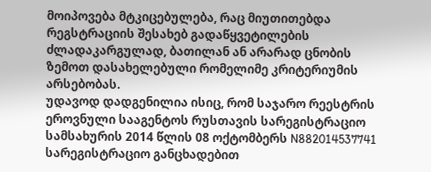მოიპოვება მტკიცებულება, რაც მიუთითებდა რეგსტრაციის შესახებ გადაწყვეტილების ძლადაკარგულად, ბათილან ან არარად ცნობის ზემოთ დასახელებული რომელიმე კრიტერიუმის არსებობას.
უდავოდ დადგენილია ისიც, რომ საჯარო რეესტრის ეროვნული სააგენტოს რუსთავის სარეგისტრაციო სამსახურის 2014 წლის 08 ოქტომბერს N882014537741 სარეგისტრაციო განცხადებით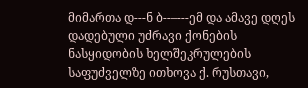მიმართა დ---ნ ბ--–---ემ და ამავე დღეს დადებული უძრავი ქონების ნასყიდობის ხელშეკრულების საფუძველზე ითხოვა ქ. რუსთავი,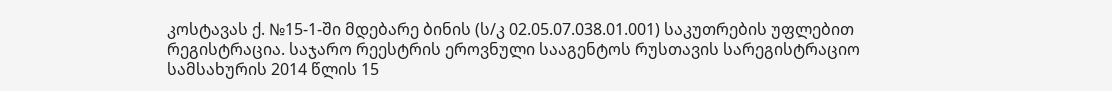კოსტავას ქ. №15-1-ში მდებარე ბინის (ს/კ 02.05.07.038.01.001) საკუთრების უფლებით რეგისტრაცია. საჯარო რეესტრის ეროვნული სააგენტოს რუსთავის სარეგისტრაციო სამსახურის 2014 წლის 15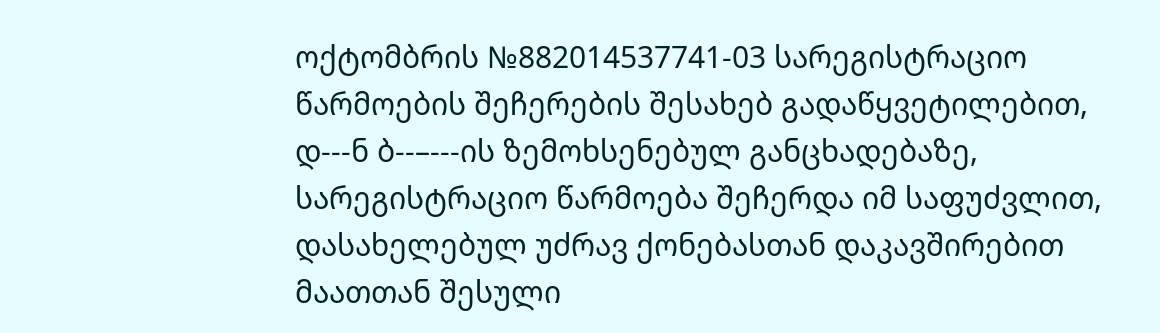ოქტომბრის №882014537741-03 სარეგისტრაციო წარმოების შეჩერების შესახებ გადაწყვეტილებით, დ---ნ ბ--–---ის ზემოხსენებულ განცხადებაზე, სარეგისტრაციო წარმოება შეჩერდა იმ საფუძვლით, დასახელებულ უძრავ ქონებასთან დაკავშირებით მაათთან შესული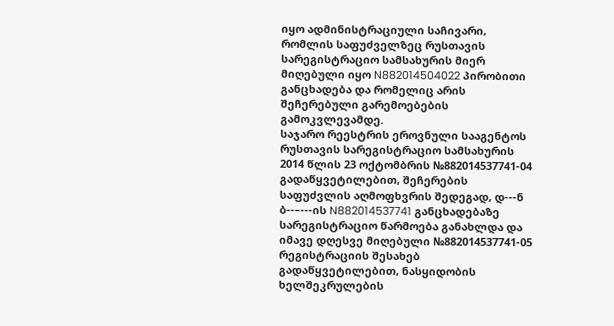იყო ადმინისტრაციული საჩივარი, რომლის საფუძველზეც რუსთავის სარეგისტრაციო სამსახურის მიერ მიღებული იყო N882014504022 პირობითი განცხადება და რომელიც არის შეჩერებული გარემოებების გამოკვლევამდე.
საჯარო რეესტრის ეროვნული სააგენტოს რუსთავის სარეგისტრაციო სამსახურის 2014 წლის 23 ოქტომბრის №882014537741-04 გადაწყვეტილებით, შეჩერების საფუძვლის აღმოფხვრის შედეგად, დ---ნ ბ--–---ის N882014537741 განცხადებაზე სარეგისტრაციო წარმოება განახლდა და იმავე დღესვე მიღებული №882014537741-05 რეგისტრაციის შესახებ გადაწყვეტილებით, ნასყიდობის ხელშეკრულების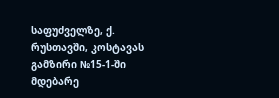საფუძველზე, ქ. რუსთავში, კოსტავას გამზირი №15-1-ში მდებარე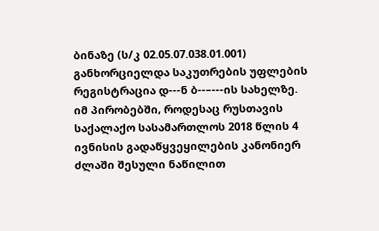ბინაზე (ს/კ 02.05.07.038.01.001) განხორციელდა საკუთრების უფლების რეგისტრაცია დ---ნ ბ--–---ის სახელზე.
იმ პირობებში, როდესაც რუსთავის საქალაქო სასამართლოს 2018 წლის 4 ივნისის გადაწყვეყილების კანონიერ ძლაში შესული ნაწილით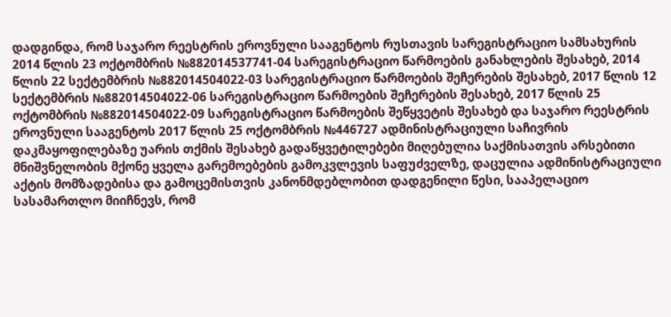დადგინდა, რომ საჯარო რეესტრის ეროვნული სააგენტოს რუსთავის სარეგისტრაციო სამსახურის 2014 წლის 23 ოქტომბრის №882014537741-04 სარეგისტრაციო წარმოების განახლების შესახებ, 2014 წლის 22 სექტემბრის №882014504022-03 სარეგისტრაციო წარმოების შეჩერების შესახებ, 2017 წლის 12 სექტემბრის №882014504022-06 სარეგისტრაციო წარმოების შეჩერების შესახებ, 2017 წლის 25 ოქტომბრის №882014504022-09 სარეგისტრაციო წარმოების შეწყვეტის შესახებ და საჯარო რეესტრის ეროვნული სააგენტოს 2017 წლის 25 ოქტომბრის №446727 ადმინისტრაციული საჩივრის დაკმაყოფილებაზე უარის თქმის შესახებ გადაწყვეტილებები მიღებულია საქმისათვის არსებითი მნიშვნელობის მქონე ყველა გარემოებების გამოკვლევის საფუძველზე, დაცულია ადმინისტრაციული აქტის მომზადებისა და გამოცემისთვის კანონმდებლობით დადგენილი წესი, სააპელაციო სასამართლო მიიჩნევს, რომ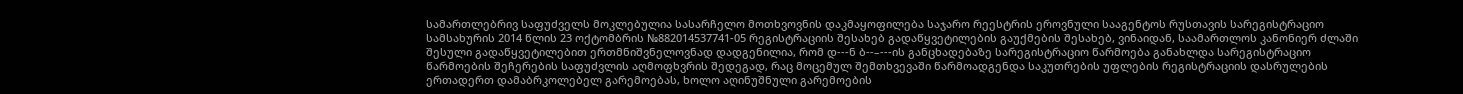სამართლებრივ საფუძველს მოკლებულია სასარჩელო მოთხვოვნის დაკმაყოფილება საჯარო რეესტრის ეროვნული სააგენტოს რუსთავის სარეგისტრაციო სამსახურის 2014 წლის 23 ოქტომბრის №882014537741-05 რეგისტრაციის შესახებ გადაწყვეტილების გაუქმების შესახებ, ვინაიდან, საამართლოს კანონიერ ძლაში შესული გადაწყვეტილებით ერთმნიშვნელოვნად დადგენილია, რომ დ---ნ ბ--–---ის განცხადებაზე სარეგისტრაციო წარმოება განახლდა სარეგისტრაციო წარმოების შეჩერების საფუძვლის აღმოფხვრის შედეგად, რაც მოცემულ შემთხვევაში წარმოადგენდა საკუთრების უფლების რეგისტრაციის დასრულების ერთადერთ დამაბრკოლებელ გარემოებას, ხოლო აღინუშნული გარემოების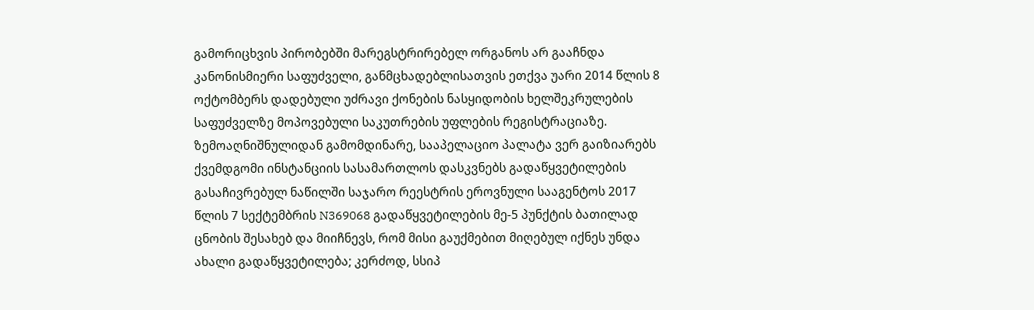გამორიცხვის პირობებში მარეგსტრირებელ ორგანოს არ გააჩნდა კანონისმიერი საფუძველი, განმცხადებლისათვის ეთქვა უარი 2014 წლის 8 ოქტომბერს დადებული უძრავი ქონების ნასყიდობის ხელშეკრულების საფუძველზე მოპოვებული საკუთრების უფლების რეგისტრაციაზე.
ზემოაღნიშნულიდან გამომდინარე, სააპელაციო პალატა ვერ გაიზიარებს ქვემდგომი ინსტანციის სასამართლოს დასკვნებს გადაწყვეტილების გასაჩივრებულ ნაწილში საჯარო რეესტრის ეროვნული სააგენტოს 2017 წლის 7 სექტემბრის N369068 გადაწყვეტილების მე-5 პუნქტის ბათილად ცნობის შესახებ და მიიჩნევს, რომ მისი გაუქმებით მიღებულ იქნეს უნდა ახალი გადაწყვეტილება; კერძოდ, სსიპ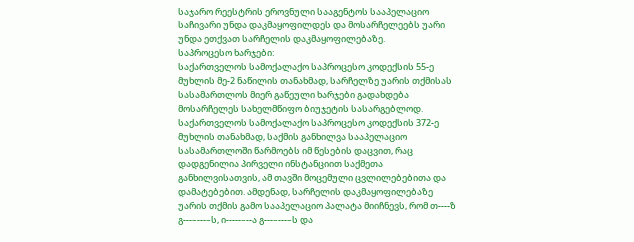საჯარო რეესტრის ეროვნული სააგენტოს სააპელაციო საჩივარი უნდა დაკმაყოფილდეს და მოსარჩელეებს უარი უნდა ეთქვათ სარჩელის დაკმაყოფილებაზე.
საპროცესო ხარჯები:
საქართველოს სამოქალაქო საპროცესო კოდექსის 55-ე მუხლის მე-2 ნაწილის თანახმად, სარჩელზე უარის თქმისას სასამართლოს მიერ გაწეული ხარჯები გადახდება მოსარჩელეს სახელმწიფო ბიუჯეტის სასარგებლოდ.
საქართველოს სამოქალაქო საპროცესო კოდექსის 372-ე მუხლის თანახმად, საქმის განხილვა სააპელაციო სასამართლოში წარმოებს იმ წესების დაცვით, რაც დადგენილია პირველი ინსტანციით საქმეთა განხილვისათვის, ამ თავში მოცემული ცვლილებებითა და დამატებებით. ამდენად, სარჩელის დაკმაყოფილებაზე უარის თქმის გამო სააპელაციო პალატა მიიჩნევს, რომ თ----ზ გ---–---–ს, ი-----–--ა გ---–---–ს და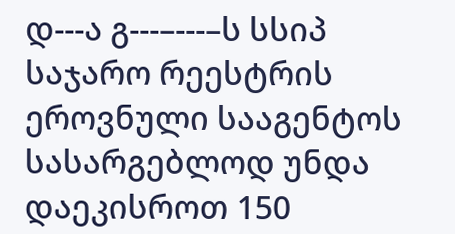დ---ა გ---–---–ს სსიპ საჯარო რეესტრის ეროვნული სააგენტოს სასარგებლოდ უნდა დაეკისროთ 150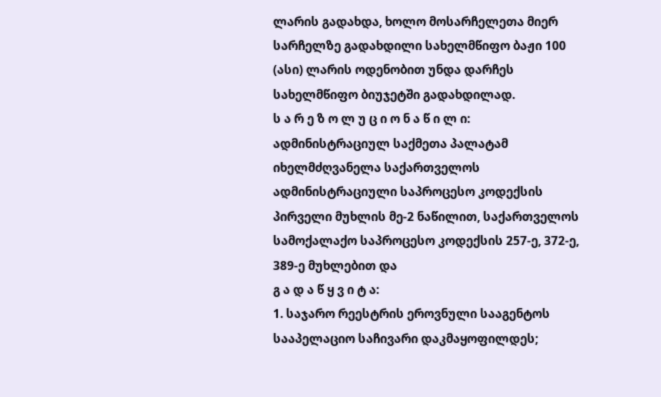ლარის გადახდა, ხოლო მოსარჩელეთა მიერ სარჩელზე გადახდილი სახელმწიფო ბაჟი 100 (ასი) ლარის ოდენობით უნდა დარჩეს სახელმწიფო ბიუჯეტში გადახდილად.
ს ა რ ე ზ ო ლ უ ც ი ო ნ ა წ ი ლ ი:
ადმინისტრაციულ საქმეთა პალატამ იხელმძღვანელა საქართველოს ადმინისტრაციული საპროცესო კოდექსის პირველი მუხლის მე-2 ნაწილით, საქართველოს სამოქალაქო საპროცესო კოდექსის 257-ე, 372-ე, 389-ე მუხლებით და
გ ა დ ა წ ყ ვ ი ტ ა:
1. საჯარო რეესტრის ეროვნული სააგენტოს სააპელაციო საჩივარი დაკმაყოფილდეს;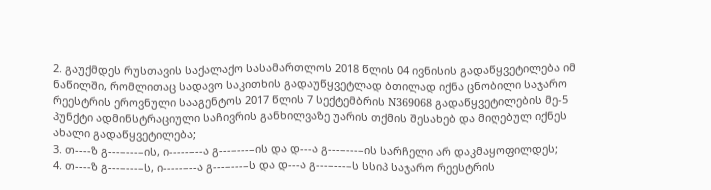2. გაუქმდეს რუსთავის საქალაქო სასამართლოს 2018 წლის 04 ივნისის გადაწყვეტილება იმ ნაწილში, რომლითაც სადავო საკითხის გადაუწყვეტლად ბთილად იქნა ცნობილი საჯარო რეესტრის ეროვნული სააგენტოს 2017 წლის 7 სექტემბრის N369068 გადაწყვეტილების მე-5 პუნქტი ადმინსტრაციული საჩივრის განხილვაზე უარის თქმის შესახებ და მიღებულ იქნეს ახალი გადაწყვეტილება;
3. თ----ზ გ---–---–ის, ი-----–--ა გ---–---–ის და დ---ა გ---–---–ის სარჩელი არ დაკმაყოფილდეს;
4. თ----ზ გ---–---–ს, ი-----–--ა გ---–---–ს და დ---ა გ---–---–ს სსიპ საჯარო რეესტრის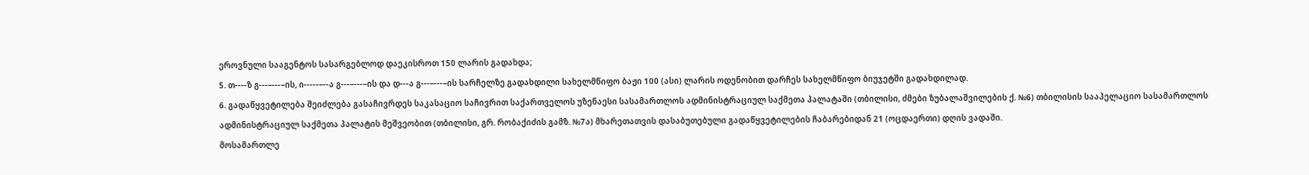ეროვნული სააგენტოს სასარგებლოდ დაეკისროთ 150 ლარის გადახდა;
5. თ----ზ გ---–---–ის, ი-----–--ა გ---–---–ის და დ---ა გ---–---–ის სარჩელზე გადახდილი სახელმწიფო ბაჟი 100 (ასი) ლარის ოდენობით დარჩეს სახელმწიფო ბიუჯეტში გადახდილად.
6. გადაწყვეტილება შეიძლება გასაჩივრდეს საკასაციო საჩივრით საქართველოს უზენაესი სასამართლოს ადმინისტრაციულ საქმეთა პალატაში (თბილისი, ძმები ზუბალაშვილების ქ. №6) თბილისის სააპელაციო სასამართლოს ადმინისტრაციულ საქმეთა პალატის მეშვეობით (თბილისი, გრ. რობაქიძის გამზ. №7ა) მხარეთათვის დასაბუთებული გადაწყვეტილების ჩაბარებიდან 21 (ოცდაერთი) დღის ვადაში.
მოსამართლე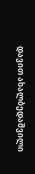დავით ახალბედაშვილი